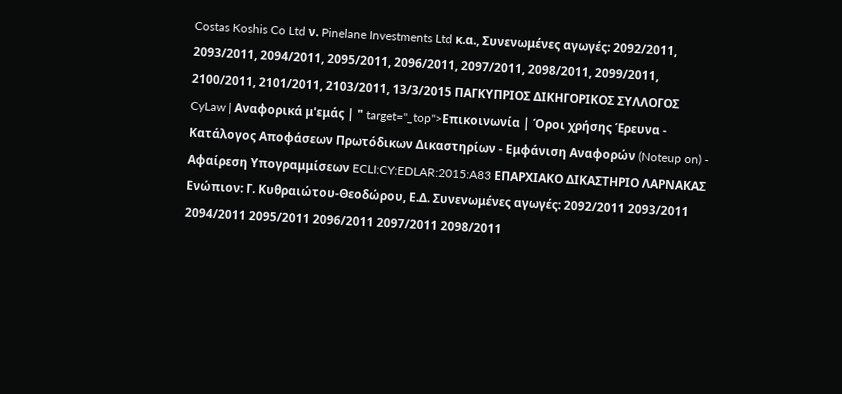Costas Koshis Co Ltd ν. Pinelane Investments Ltd κ.α., Συνενωμένες αγωγές: 2092/2011, 2093/2011, 2094/2011, 2095/2011, 2096/2011, 2097/2011, 2098/2011, 2099/2011, 2100/2011, 2101/2011, 2103/2011, 13/3/2015 ΠΑΓΚΥΠΡΙΟΣ ΔΙΚΗΓΟΡΙΚΟΣ ΣΥΛΛΟΓΟΣ CyLaw | Αναφορικά μ'εμάς | " target="_top">Επικοινωνία | Όροι χρήσης Έρευνα - Κατάλογος Αποφάσεων Πρωτόδικων Δικαστηρίων - Εμφάνιση Αναφορών (Noteup on) - Αφαίρεση Υπογραμμίσεων ECLI:CY:EDLAR:2015:A83 ΕΠΑΡΧΙΑΚΟ ΔΙΚΑΣΤΗΡΙΟ ΛΑΡΝΑΚΑΣ Ενώπιον: Γ. Κυθραιώτου-Θεοδώρου, Ε.Δ. Συνενωμένες αγωγές: 2092/2011 2093/2011 2094/2011 2095/2011 2096/2011 2097/2011 2098/2011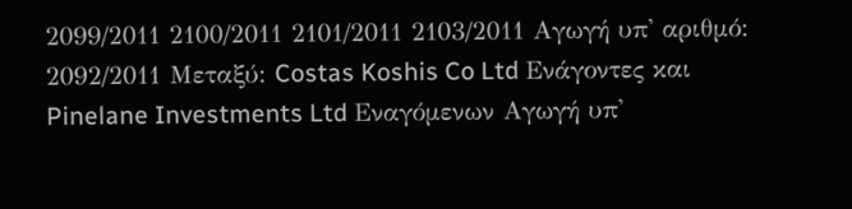2099/2011 2100/2011 2101/2011 2103/2011 Αγωγή υπ' αριθμό: 2092/2011 Μεταξύ: Costas Koshis Co Ltd Ενάγοντες και Pinelane Investments Ltd Εναγόμενων Αγωγή υπ'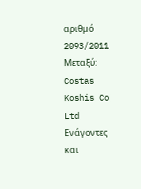αριθμό 2093/2011 Μεταξύ: Costas Koshis Co Ltd Ενάγοντες και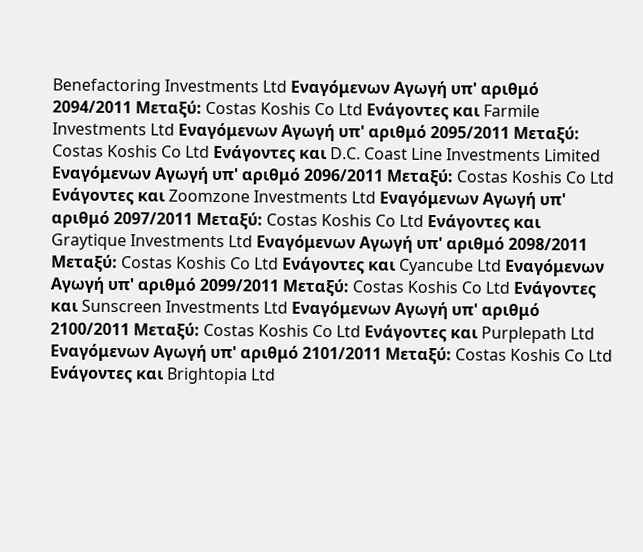Benefactoring Investments Ltd Εναγόμενων Αγωγή υπ' αριθμό 2094/2011 Μεταξύ: Costas Koshis Co Ltd Ενάγοντες και Farmile Investments Ltd Εναγόμενων Αγωγή υπ' αριθμό 2095/2011 Μεταξύ: Costas Koshis Co Ltd Ενάγοντες και D.C. Coast Line Investments Limited Εναγόμενων Αγωγή υπ' αριθμό 2096/2011 Μεταξύ: Costas Koshis Co Ltd Ενάγοντες και Zoomzone Investments Ltd Εναγόμενων Αγωγή υπ' αριθμό 2097/2011 Μεταξύ: Costas Koshis Co Ltd Ενάγοντες και Graytique Investments Ltd Εναγόμενων Αγωγή υπ' αριθμό 2098/2011 Μεταξύ: Costas Koshis Co Ltd Ενάγοντες και Cyancube Ltd Εναγόμενων Αγωγή υπ' αριθμό 2099/2011 Μεταξύ: Costas Koshis Co Ltd Ενάγοντες και Sunscreen Investments Ltd Εναγόμενων Αγωγή υπ' αριθμό 2100/2011 Μεταξύ: Costas Koshis Co Ltd Ενάγοντες και Purplepath Ltd Εναγόμενων Αγωγή υπ' αριθμό 2101/2011 Μεταξύ: Costas Koshis Co Ltd Ενάγοντες και Brightopia Ltd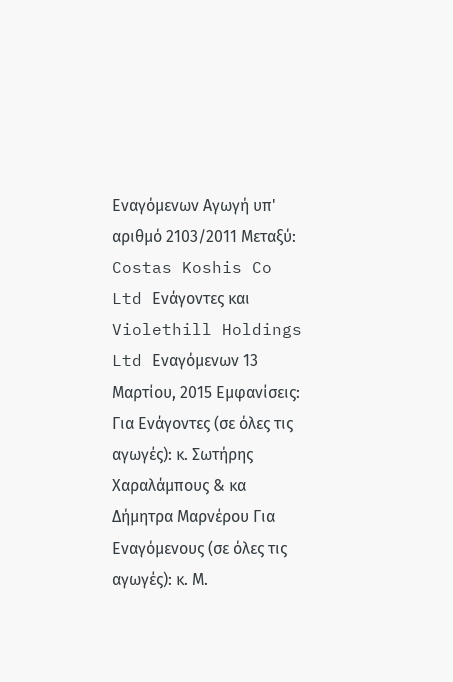Εναγόμενων Αγωγή υπ' αριθμό 2103/2011 Μεταξύ: Costas Koshis Co Ltd Ενάγοντες και Violethill Holdings Ltd Εναγόμενων 13 Μαρτίου, 2015 Εμφανίσεις: Για Ενάγοντες (σε όλες τις αγωγές): κ. Σωτήρης Χαραλάμπους & κα Δήμητρα Μαρνέρου Για Εναγόμενους (σε όλες τις αγωγές): κ. Μ.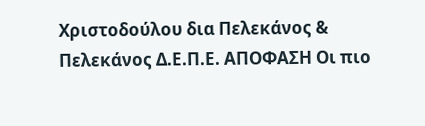Χριστοδούλου δια Πελεκάνος & Πελεκάνος Δ.Ε.Π.Ε. ΑΠΟΦΑΣΗ Οι πιο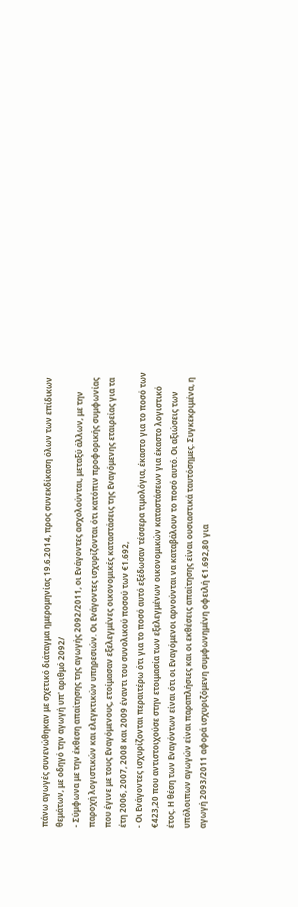πάνω αγωγές συνενώθηκαν με σχετικό διάταγμα ημερομηνίας 19.6.2014, προς συνεκδίκαση όλων των επίδικων θεμάτων, με οδηγό την αγωγή υπ' αριθμό 2092/
- Σύμφωνα με την έκθεση απαίτησης της αγωγής 2092/2011, οι Ενάγοντες ασχολούνται, μεταξύ άλλων, με την παροχή λογιστικών και ελεγκτικών υπηρεσιών. Οι Ενάγοντες ισχυρίζονται ότι κατόπιν προφορικής συμφωνίας που έγινε με τους Εναγόμενους, ετοίμασαν εξελεγμένες οικονομικές καταστάσεις της Εναγόμενης εταιρείας για τα έτη 2006, 2007, 2008 και 2009 έναντι του συνολικού ποσού των €1.692,
- Οι Ενάγοντες ισχυρίζονται περαιτέρω ότι για το ποσό αυτό εξέδωσαν τέσσερα τιμολόγια, έκαστο για το ποσό των €423,20 που αντιστοιχούσε στην ετοιμασία των εξελεγμένων οικονομικών καταστάσεων για έκαστο λογιστικό έτος. Η θέση των Εναγόντων είναι ότι οι Εναγόμενοι αρνούνται να καταβάλουν το ποσό αυτό. Οι αξιώσεις των υπόλοιπων αγωγών είναι παραπλήσιες και οι εκθέσεις απαίτησης είναι ουσιαστικά ταυτόσημες. Συγκεκριμένα, η αγωγή 2093/2011 αφορά ισχυριζόμενη συμφωνημένη οφειλή €1.692,80 για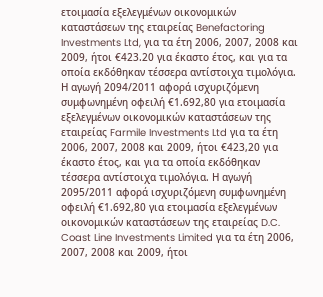ετοιμασία εξελεγμένων οικονομικών καταστάσεων της εταιρείας Benefactoring Investments Ltd, για τα έτη 2006, 2007, 2008 και 2009, ήτοι €423.20 για έκαστο έτος, και για τα οποία εκδόθηκαν τέσσερα αντίστοιχα τιμολόγια. Η αγωγή 2094/2011 αφορά ισχυριζόμενη συμφωνημένη οφειλή €1.692,80 για ετοιμασία εξελεγμένων οικονομικών καταστάσεων της εταιρείας Farmile Investments Ltd για τα έτη 2006, 2007, 2008 και 2009, ήτοι €423,20 για έκαστο έτος, και για τα οποία εκδόθηκαν τέσσερα αντίστοιχα τιμολόγια. Η αγωγή 2095/2011 αφορά ισχυριζόμενη συμφωνημένη οφειλή €1.692,80 για ετοιμασία εξελεγμένων οικονομικών καταστάσεων της εταιρείας D.C. Coast Line Investments Limited για τα έτη 2006, 2007, 2008 και 2009, ήτοι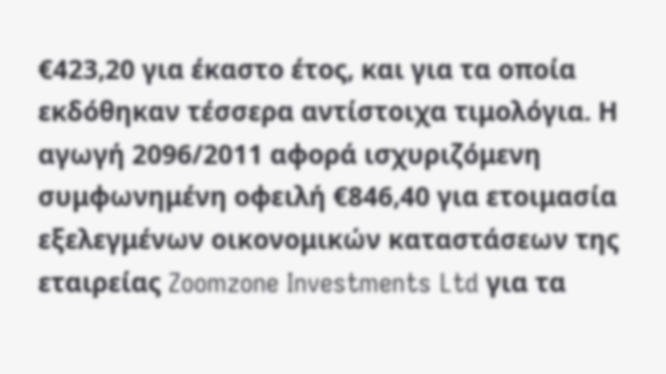€423,20 για έκαστο έτος, και για τα οποία εκδόθηκαν τέσσερα αντίστοιχα τιμολόγια. Η αγωγή 2096/2011 αφορά ισχυριζόμενη συμφωνημένη οφειλή €846,40 για ετοιμασία εξελεγμένων οικονομικών καταστάσεων της εταιρείας Zoomzone Investments Ltd για τα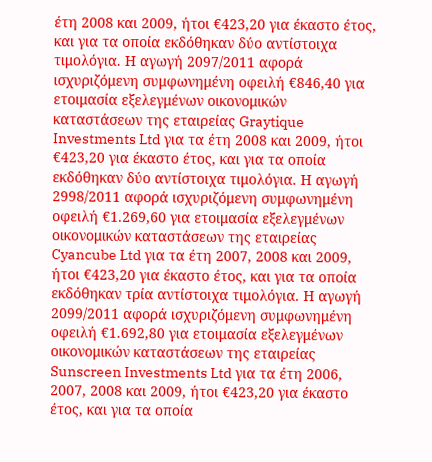έτη 2008 και 2009, ήτοι €423,20 για έκαστο έτος, και για τα οποία εκδόθηκαν δύο αντίστοιχα τιμολόγια. Η αγωγή 2097/2011 αφορά ισχυριζόμενη συμφωνημένη οφειλή €846,40 για ετοιμασία εξελεγμένων οικονομικών καταστάσεων της εταιρείας Graytique Investments Ltd για τα έτη 2008 και 2009, ήτοι €423,20 για έκαστο έτος, και για τα οποία εκδόθηκαν δύο αντίστοιχα τιμολόγια. Η αγωγή 2998/2011 αφορά ισχυριζόμενη συμφωνημένη οφειλή €1.269,60 για ετοιμασία εξελεγμένων οικονομικών καταστάσεων της εταιρείας Cyancube Ltd για τα έτη 2007, 2008 και 2009, ήτοι €423,20 για έκαστο έτος, και για τα οποία εκδόθηκαν τρία αντίστοιχα τιμολόγια. Η αγωγή 2099/2011 αφορά ισχυριζόμενη συμφωνημένη οφειλή €1.692,80 για ετοιμασία εξελεγμένων οικονομικών καταστάσεων της εταιρείας Sunscreen Investments Ltd για τα έτη 2006, 2007, 2008 και 2009, ήτοι €423,20 για έκαστο έτος, και για τα οποία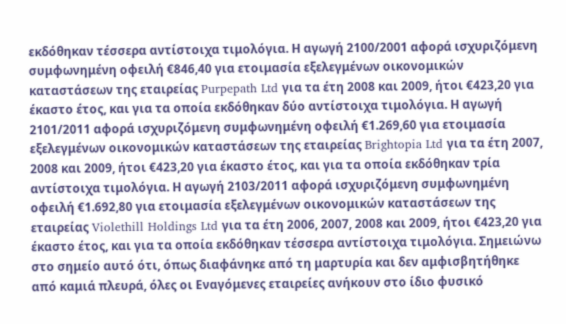εκδόθηκαν τέσσερα αντίστοιχα τιμολόγια. Η αγωγή 2100/2001 αφορά ισχυριζόμενη συμφωνημένη οφειλή €846,40 για ετοιμασία εξελεγμένων οικονομικών καταστάσεων της εταιρείας Purpepath Ltd για τα έτη 2008 και 2009, ήτοι €423,20 για έκαστο έτος, και για τα οποία εκδόθηκαν δύο αντίστοιχα τιμολόγια. Η αγωγή 2101/2011 αφορά ισχυριζόμενη συμφωνημένη οφειλή €1.269,60 για ετοιμασία εξελεγμένων οικονομικών καταστάσεων της εταιρείας Brightopia Ltd για τα έτη 2007, 2008 και 2009, ήτοι €423,20 για έκαστο έτος, και για τα οποία εκδόθηκαν τρία αντίστοιχα τιμολόγια. Η αγωγή 2103/2011 αφορά ισχυριζόμενη συμφωνημένη οφειλή €1.692,80 για ετοιμασία εξελεγμένων οικονομικών καταστάσεων της εταιρείας Violethill Holdings Ltd για τα έτη 2006, 2007, 2008 και 2009, ήτοι €423,20 για έκαστο έτος, και για τα οποία εκδόθηκαν τέσσερα αντίστοιχα τιμολόγια. Σημειώνω στο σημείο αυτό ότι, όπως διαφάνηκε από τη μαρτυρία και δεν αμφισβητήθηκε από καμιά πλευρά, όλες οι Εναγόμενες εταιρείες ανήκουν στο ίδιο φυσικό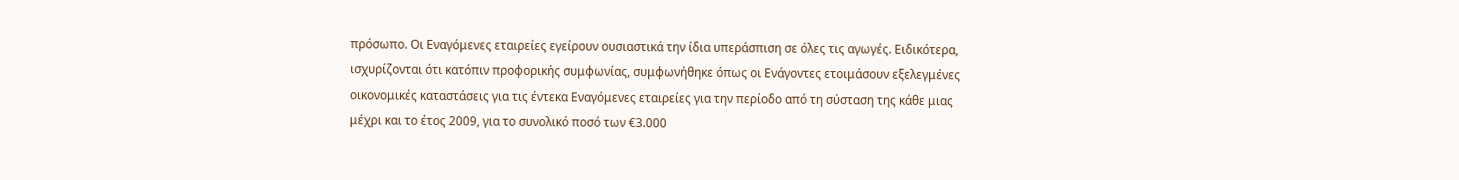πρόσωπο. Οι Εναγόμενες εταιρείες εγείρουν ουσιαστικά την ίδια υπεράσπιση σε όλες τις αγωγές. Ειδικότερα, ισχυρίζονται ότι κατόπιν προφορικής συμφωνίας, συμφωνήθηκε όπως οι Ενάγοντες ετοιμάσουν εξελεγμένες οικονομικές καταστάσεις για τις έντεκα Εναγόμενες εταιρείες για την περίοδο από τη σύσταση της κάθε μιας μέχρι και το έτος 2009, για το συνολικό ποσό των €3.000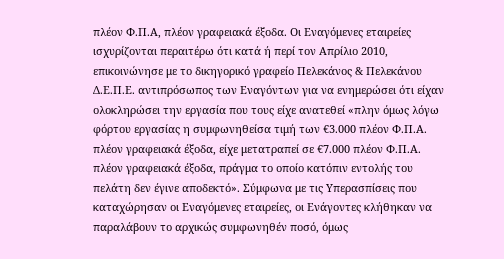πλέον Φ.Π.Α, πλέον γραφειακά έξοδα. Οι Εναγόμενες εταιρείες ισχυρίζονται περαιτέρω ότι κατά ή περί τον Απρίλιο 2010, επικοινώνησε με το δικηγορικό γραφείο Πελεκάνος & Πελεκάνου Δ.Ε.Π.Ε. αντιπρόσωπος των Εναγόντων για να ενημερώσει ότι είχαν ολοκληρώσει την εργασία που τους είχε ανατεθεί «πλην όμως λόγω φόρτου εργασίας η συμφωνηθείσα τιμή των €3.000 πλέον Φ.Π.Α. πλέον γραφειακά έξοδα, είχε μετατραπεί σε €7.000 πλέον Φ.Π.Α. πλέον γραφειακά έξοδα, πράγμα το οποίο κατόπιν εντολής του πελάτη δεν έγινε αποδεκτό». Σύμφωνα με τις Υπερασπίσεις που καταχώρησαν οι Εναγόμενες εταιρείες, οι Ενάγοντες κλήθηκαν να παραλάβουν το αρχικώς συμφωνηθέν ποσό, όμως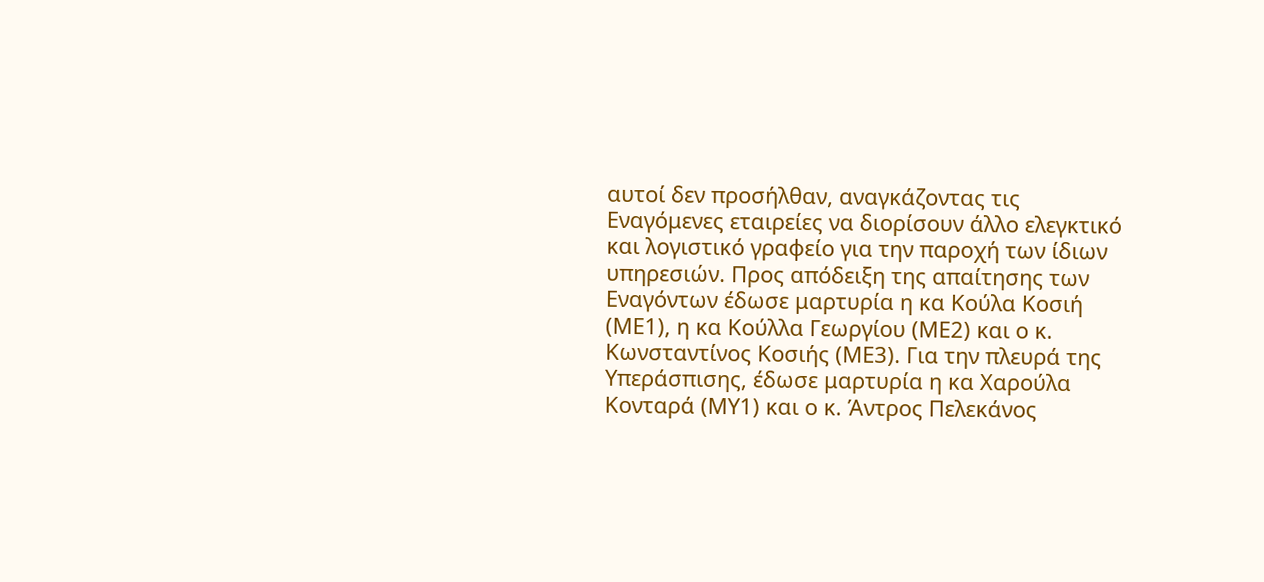αυτοί δεν προσήλθαν, αναγκάζοντας τις Εναγόμενες εταιρείες να διορίσουν άλλο ελεγκτικό και λογιστικό γραφείο για την παροχή των ίδιων υπηρεσιών. Προς απόδειξη της απαίτησης των Εναγόντων έδωσε μαρτυρία η κα Κούλα Κοσιή (ΜΕ1), η κα Κούλλα Γεωργίου (ΜΕ2) και ο κ. Κωνσταντίνος Κοσιής (ΜΕ3). Για την πλευρά της Υπεράσπισης, έδωσε μαρτυρία η κα Χαρούλα Κονταρά (ΜΥ1) και ο κ. Άντρος Πελεκάνος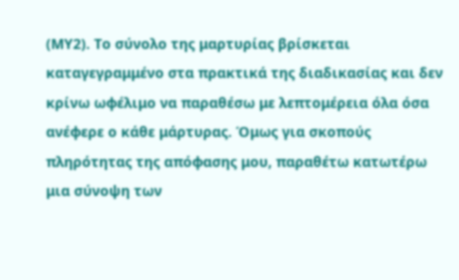(ΜΥ2). Το σύνολο της μαρτυρίας βρίσκεται καταγεγραμμένο στα πρακτικά της διαδικασίας και δεν κρίνω ωφέλιμο να παραθέσω με λεπτομέρεια όλα όσα ανέφερε ο κάθε μάρτυρας. Όμως για σκοπούς πληρότητας της απόφασης μου, παραθέτω κατωτέρω μια σύνοψη των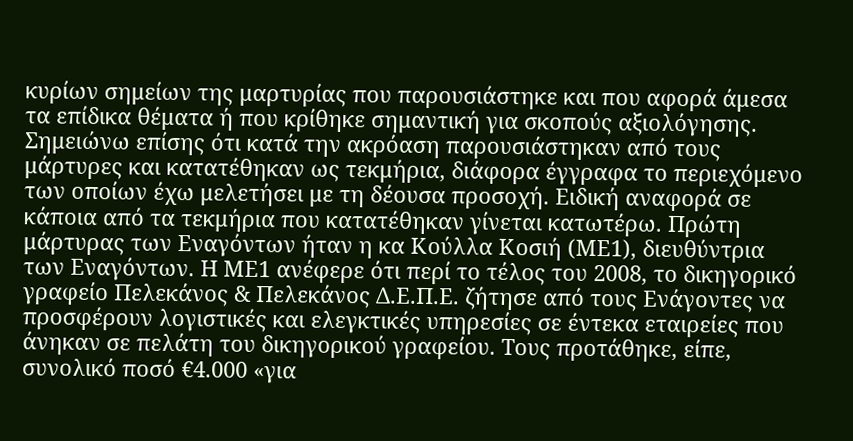κυρίων σημείων της μαρτυρίας που παρουσιάστηκε και που αφορά άμεσα τα επίδικα θέματα ή που κρίθηκε σημαντική για σκοπούς αξιολόγησης. Σημειώνω επίσης ότι κατά την ακρόαση παρουσιάστηκαν από τους μάρτυρες και κατατέθηκαν ως τεκμήρια, διάφορα έγγραφα το περιεχόμενο των οποίων έχω μελετήσει με τη δέουσα προσοχή. Ειδική αναφορά σε κάποια από τα τεκμήρια που κατατέθηκαν γίνεται κατωτέρω. Πρώτη μάρτυρας των Εναγόντων ήταν η κα Κούλλα Κοσιή (ΜΕ1), διευθύντρια των Εναγόντων. Η ΜΕ1 ανέφερε ότι περί το τέλος του 2008, το δικηγορικό γραφείο Πελεκάνος & Πελεκάνος Δ.Ε.Π.Ε. ζήτησε από τους Ενάγοντες να προσφέρουν λογιστικές και ελεγκτικές υπηρεσίες σε έντεκα εταιρείες που άνηκαν σε πελάτη του δικηγορικού γραφείου. Τους προτάθηκε, είπε, συνολικό ποσό €4.000 «για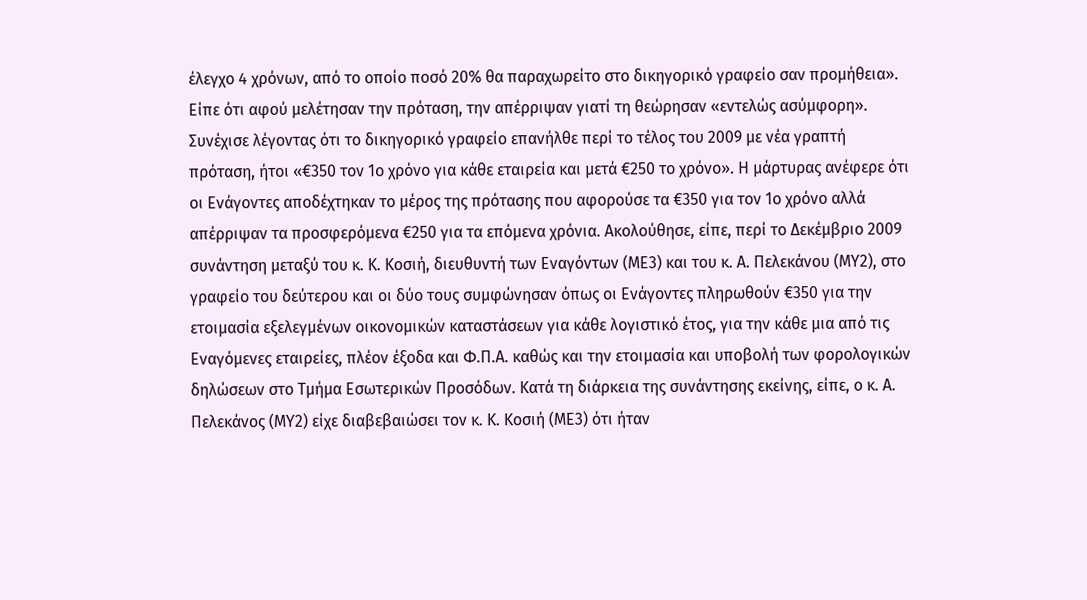έλεγχο 4 χρόνων, από το οποίο ποσό 20% θα παραχωρείτο στο δικηγορικό γραφείο σαν προμήθεια». Είπε ότι αφού μελέτησαν την πρόταση, την απέρριψαν γιατί τη θεώρησαν «εντελώς ασύμφορη». Συνέχισε λέγοντας ότι το δικηγορικό γραφείο επανήλθε περί το τέλος του 2009 με νέα γραπτή πρόταση, ήτοι «€350 τον 1ο χρόνο για κάθε εταιρεία και μετά €250 το χρόνο». Η μάρτυρας ανέφερε ότι οι Ενάγοντες αποδέχτηκαν το μέρος της πρότασης που αφορούσε τα €350 για τον 1ο χρόνο αλλά απέρριψαν τα προσφερόμενα €250 για τα επόμενα χρόνια. Ακολούθησε, είπε, περί το Δεκέμβριο 2009 συνάντηση μεταξύ του κ. Κ. Κοσιή, διευθυντή των Εναγόντων (ΜΕ3) και του κ. Α. Πελεκάνου (ΜΥ2), στο γραφείο του δεύτερου και οι δύο τους συμφώνησαν όπως οι Ενάγοντες πληρωθούν €350 για την ετοιμασία εξελεγμένων οικονομικών καταστάσεων για κάθε λογιστικό έτος, για την κάθε μια από τις Εναγόμενες εταιρείες, πλέον έξοδα και Φ.Π.Α. καθώς και την ετοιμασία και υποβολή των φορολογικών δηλώσεων στο Τμήμα Εσωτερικών Προσόδων. Κατά τη διάρκεια της συνάντησης εκείνης, είπε, ο κ. Α. Πελεκάνος (ΜΥ2) είχε διαβεβαιώσει τον κ. Κ. Κοσιή (ΜΕ3) ότι ήταν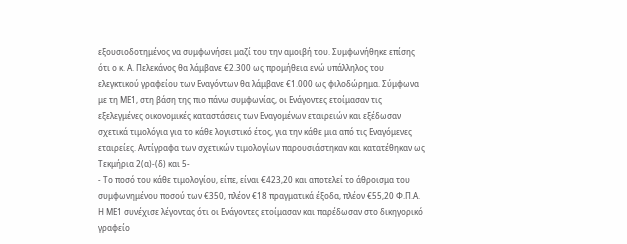εξουσιοδοτημένος να συμφωνήσει μαζί του την αμοιβή του. Συμφωνήθηκε επίσης ότι ο κ. Α. Πελεκάνος θα λάμβανε €2.300 ως προμήθεια ενώ υπάλληλος του ελεγκτικού γραφείου των Εναγόντων θα λάμβανε €1.000 ως φιλοδώρημα. Σύμφωνα με τη ΜΕ1, στη βάση της πιο πάνω συμφωνίας, οι Ενάγοντες ετοίμασαν τις εξελεγμένες οικονομικές καταστάσεις των Εναγομένων εταιρειών και εξέδωσαν σχετικά τιμολόγια για το κάθε λογιστικό έτος, για την κάθε μια από τις Εναγόμενες εταιρείες. Αντίγραφα των σχετικών τιμολογίων παρουσιάστηκαν και κατατέθηκαν ως Τεκμήρια 2(α)-(δ) και 5-
- Το ποσό του κάθε τιμολογίου, είπε, είναι €423,20 και αποτελεί το άθροισμα του συμφωνημένου ποσού των €350, πλέον €18 πραγματικά έξοδα, πλέον €55,20 Φ.Π.Α. Η ΜΕ1 συνέχισε λέγοντας ότι οι Ενάγοντες ετοίμασαν και παρέδωσαν στο δικηγορικό γραφείο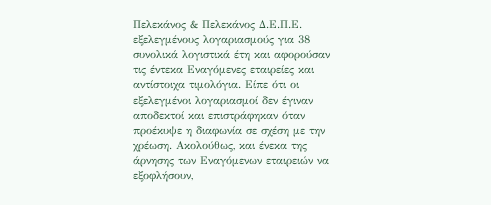Πελεκάνος & Πελεκάνος Δ.Ε.Π.Ε. εξελεγμένους λογαριασμούς για 38 συνολικά λογιστικά έτη και αφορούσαν τις έντεκα Εναγόμενες εταιρείες και αντίστοιχα τιμολόγια. Είπε ότι οι εξελεγμένοι λογαριασμοί δεν έγιναν αποδεκτοί και επιστράφηκαν όταν προέκυψε η διαφωνία σε σχέση με την χρέωση. Ακολούθως, και ένεκα της άρνησης των Εναγόμενων εταιρειών να εξοφλήσουν,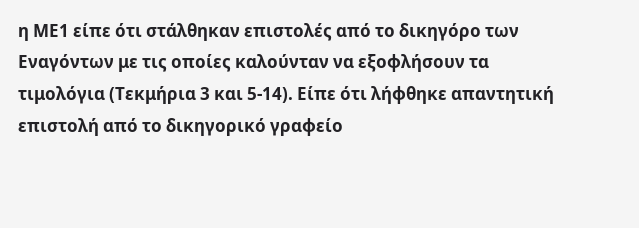η ΜΕ1 είπε ότι στάλθηκαν επιστολές από το δικηγόρο των Εναγόντων με τις οποίες καλούνταν να εξοφλήσουν τα τιμολόγια (Τεκμήρια 3 και 5-14). Είπε ότι λήφθηκε απαντητική επιστολή από το δικηγορικό γραφείο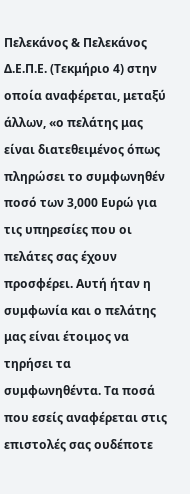Πελεκάνος & Πελεκάνος Δ.Ε.Π.Ε. (Τεκμήριο 4) στην οποία αναφέρεται, μεταξύ άλλων, «ο πελάτης μας είναι διατεθειμένος όπως πληρώσει το συμφωνηθέν ποσό των 3,000 Ευρώ για τις υπηρεσίες που οι πελάτες σας έχουν προσφέρει. Αυτή ήταν η συμφωνία και ο πελάτης μας είναι έτοιμος να τηρήσει τα συμφωνηθέντα. Τα ποσά που εσείς αναφέρεται στις επιστολές σας ουδέποτε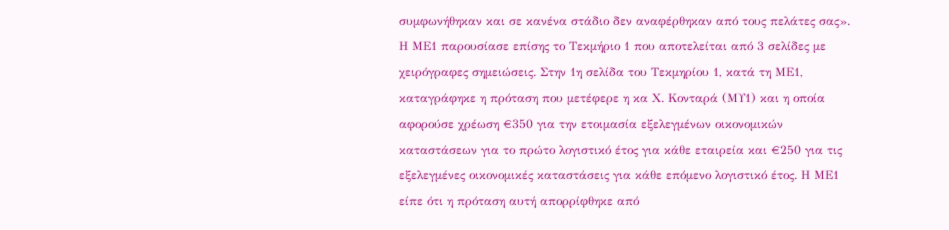συμφωνήθηκαν και σε κανένα στάδιο δεν αναφέρθηκαν από τους πελάτες σας». Η ΜΕ1 παρουσίασε επίσης το Τεκμήριο 1 που αποτελείται από 3 σελίδες με χειρόγραφες σημειώσεις. Στην 1η σελίδα του Τεκμηρίου 1, κατά τη ΜΕ1, καταγράφηκε η πρόταση που μετέφερε η κα Χ. Κονταρά (ΜΥ1) και η οποία αφορούσε χρέωση €350 για την ετοιμασία εξελεγμένων οικονομικών καταστάσεων για το πρώτο λογιστικό έτος για κάθε εταιρεία και €250 για τις εξελεγμένες οικονομικές καταστάσεις για κάθε επόμενο λογιστικό έτος. Η ΜΕ1 είπε ότι η πρόταση αυτή απορρίφθηκε από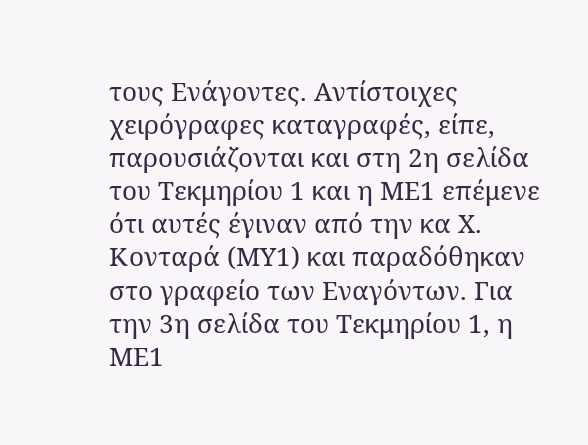τους Ενάγοντες. Αντίστοιχες χειρόγραφες καταγραφές, είπε, παρουσιάζονται και στη 2η σελίδα του Τεκμηρίου 1 και η ΜΕ1 επέμενε ότι αυτές έγιναν από την κα Χ. Κονταρά (ΜΥ1) και παραδόθηκαν στο γραφείο των Εναγόντων. Για την 3η σελίδα του Τεκμηρίου 1, η ΜΕ1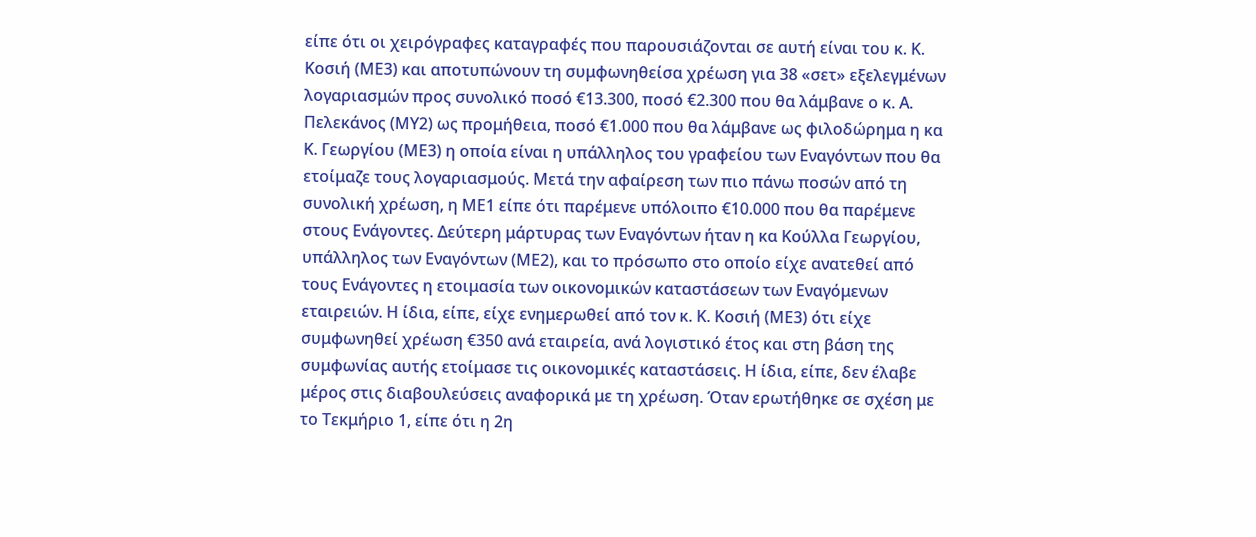είπε ότι οι χειρόγραφες καταγραφές που παρουσιάζονται σε αυτή είναι του κ. Κ. Κοσιή (ΜΕ3) και αποτυπώνουν τη συμφωνηθείσα χρέωση για 38 «σετ» εξελεγμένων λογαριασμών προς συνολικό ποσό €13.300, ποσό €2.300 που θα λάμβανε ο κ. Α. Πελεκάνος (ΜΥ2) ως προμήθεια, ποσό €1.000 που θα λάμβανε ως φιλοδώρημα η κα Κ. Γεωργίου (ΜΕ3) η οποία είναι η υπάλληλος του γραφείου των Εναγόντων που θα ετοίμαζε τους λογαριασμούς. Μετά την αφαίρεση των πιο πάνω ποσών από τη συνολική χρέωση, η ΜΕ1 είπε ότι παρέμενε υπόλοιπο €10.000 που θα παρέμενε στους Ενάγοντες. Δεύτερη μάρτυρας των Εναγόντων ήταν η κα Κούλλα Γεωργίου, υπάλληλος των Εναγόντων (ΜΕ2), και το πρόσωπο στο οποίο είχε ανατεθεί από τους Ενάγοντες η ετοιμασία των οικονομικών καταστάσεων των Εναγόμενων εταιρειών. Η ίδια, είπε, είχε ενημερωθεί από τον κ. Κ. Κοσιή (ΜΕ3) ότι είχε συμφωνηθεί χρέωση €350 ανά εταιρεία, ανά λογιστικό έτος και στη βάση της συμφωνίας αυτής ετοίμασε τις οικονομικές καταστάσεις. Η ίδια, είπε, δεν έλαβε μέρος στις διαβουλεύσεις αναφορικά με τη χρέωση. Όταν ερωτήθηκε σε σχέση με το Τεκμήριο 1, είπε ότι η 2η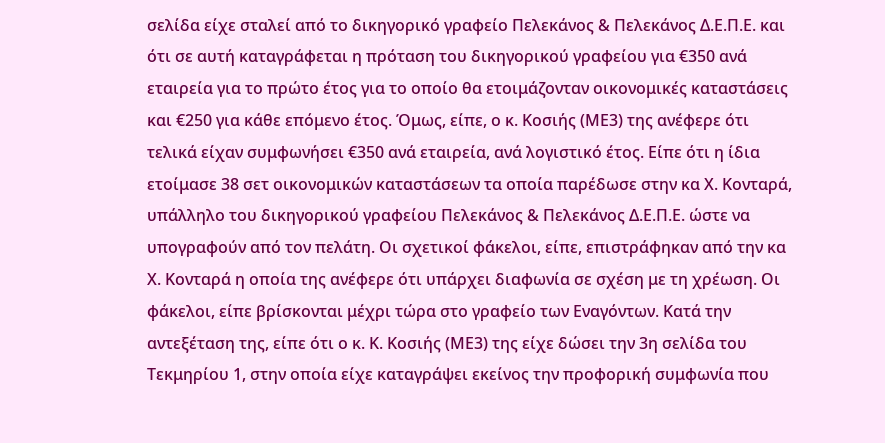σελίδα είχε σταλεί από το δικηγορικό γραφείο Πελεκάνος & Πελεκάνος Δ.Ε.Π.Ε. και ότι σε αυτή καταγράφεται η πρόταση του δικηγορικού γραφείου για €350 ανά εταιρεία για το πρώτο έτος για το οποίο θα ετοιμάζονταν οικονομικές καταστάσεις και €250 για κάθε επόμενο έτος. Όμως, είπε, ο κ. Κοσιής (ΜΕ3) της ανέφερε ότι τελικά είχαν συμφωνήσει €350 ανά εταιρεία, ανά λογιστικό έτος. Είπε ότι η ίδια ετοίμασε 38 σετ οικονομικών καταστάσεων τα οποία παρέδωσε στην κα Χ. Κονταρά, υπάλληλο του δικηγορικού γραφείου Πελεκάνος & Πελεκάνος Δ.Ε.Π.Ε. ώστε να υπογραφούν από τον πελάτη. Οι σχετικοί φάκελοι, είπε, επιστράφηκαν από την κα Χ. Κονταρά η οποία της ανέφερε ότι υπάρχει διαφωνία σε σχέση με τη χρέωση. Οι φάκελοι, είπε βρίσκονται μέχρι τώρα στο γραφείο των Εναγόντων. Κατά την αντεξέταση της, είπε ότι ο κ. Κ. Κοσιής (ΜΕ3) της είχε δώσει την 3η σελίδα του Τεκμηρίου 1, στην οποία είχε καταγράψει εκείνος την προφορική συμφωνία που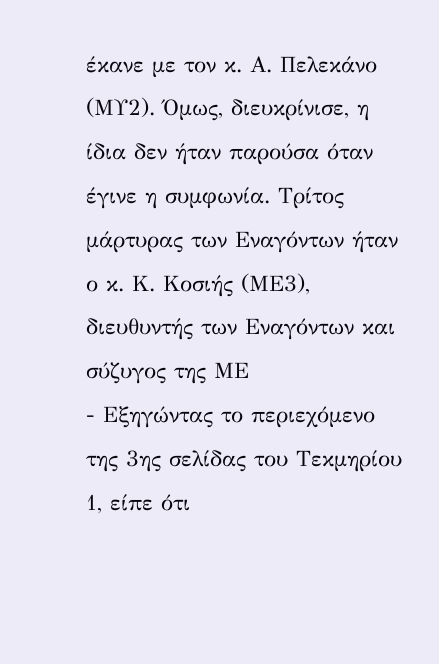έκανε με τον κ. Α. Πελεκάνο (ΜΥ2). Όμως, διευκρίνισε, η ίδια δεν ήταν παρούσα όταν έγινε η συμφωνία. Τρίτος μάρτυρας των Εναγόντων ήταν ο κ. Κ. Κοσιής (ΜΕ3), διευθυντής των Εναγόντων και σύζυγος της ΜΕ
- Εξηγώντας το περιεχόμενο της 3ης σελίδας του Τεκμηρίου 1, είπε ότι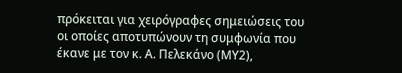πρόκειται για χειρόγραφες σημειώσεις του οι οποίες αποτυπώνουν τη συμφωνία που έκανε με τον κ. Α. Πελεκάνο (ΜΥ2),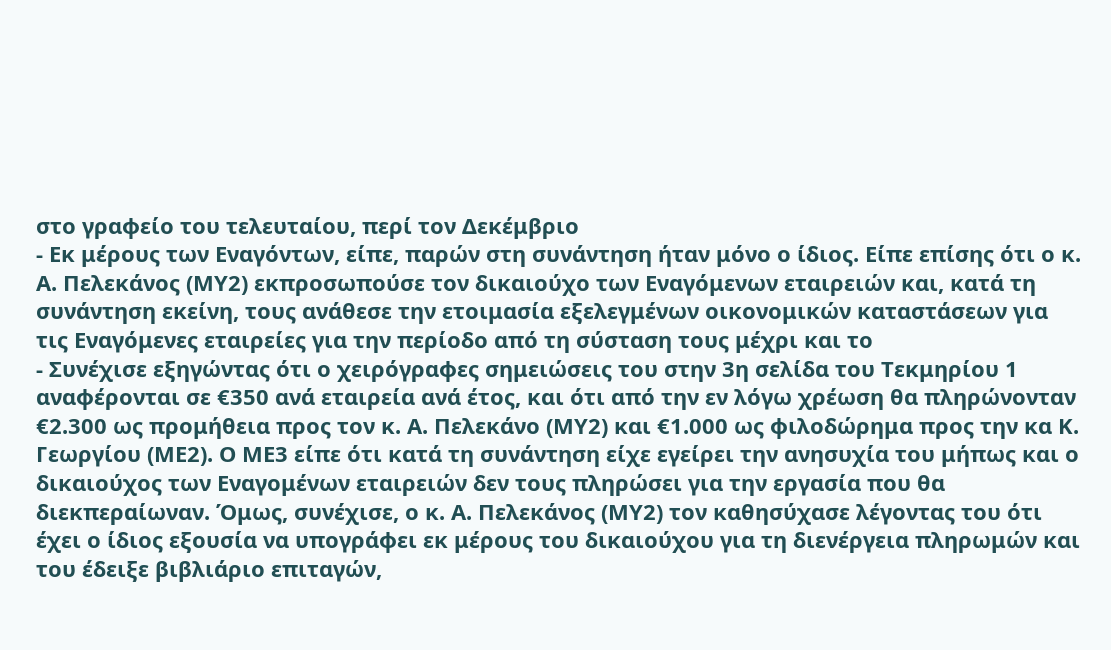στο γραφείο του τελευταίου, περί τον Δεκέμβριο
- Εκ μέρους των Εναγόντων, είπε, παρών στη συνάντηση ήταν μόνο ο ίδιος. Είπε επίσης ότι ο κ. Α. Πελεκάνος (ΜΥ2) εκπροσωπούσε τον δικαιούχο των Εναγόμενων εταιρειών και, κατά τη συνάντηση εκείνη, τους ανάθεσε την ετοιμασία εξελεγμένων οικονομικών καταστάσεων για τις Εναγόμενες εταιρείες για την περίοδο από τη σύσταση τους μέχρι και το
- Συνέχισε εξηγώντας ότι ο χειρόγραφες σημειώσεις του στην 3η σελίδα του Τεκμηρίου 1 αναφέρονται σε €350 ανά εταιρεία ανά έτος, και ότι από την εν λόγω χρέωση θα πληρώνονταν €2.300 ως προμήθεια προς τον κ. Α. Πελεκάνο (ΜΥ2) και €1.000 ως φιλοδώρημα προς την κα Κ. Γεωργίου (ΜΕ2). Ο ΜΕ3 είπε ότι κατά τη συνάντηση είχε εγείρει την ανησυχία του μήπως και ο δικαιούχος των Εναγομένων εταιρειών δεν τους πληρώσει για την εργασία που θα διεκπεραίωναν. Όμως, συνέχισε, ο κ. Α. Πελεκάνος (ΜΥ2) τον καθησύχασε λέγοντας του ότι έχει ο ίδιος εξουσία να υπογράφει εκ μέρους του δικαιούχου για τη διενέργεια πληρωμών και του έδειξε βιβλιάριο επιταγών,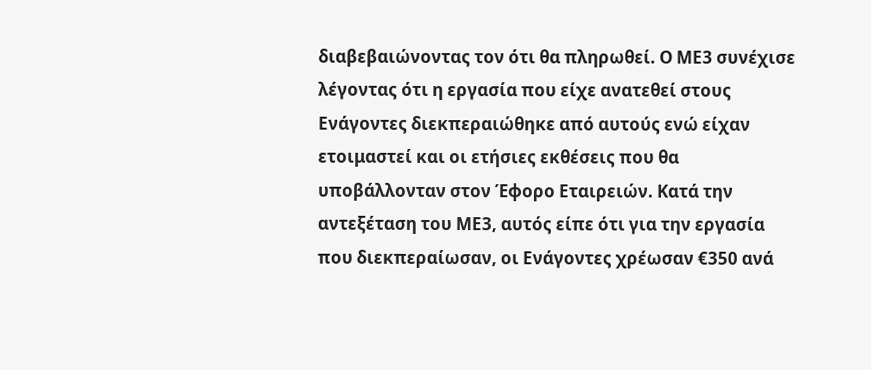διαβεβαιώνοντας τον ότι θα πληρωθεί. Ο ΜΕ3 συνέχισε λέγοντας ότι η εργασία που είχε ανατεθεί στους Ενάγοντες διεκπεραιώθηκε από αυτούς ενώ είχαν ετοιμαστεί και οι ετήσιες εκθέσεις που θα υποβάλλονταν στον Έφορο Εταιρειών. Κατά την αντεξέταση του ΜΕ3, αυτός είπε ότι για την εργασία που διεκπεραίωσαν, οι Ενάγοντες χρέωσαν €350 ανά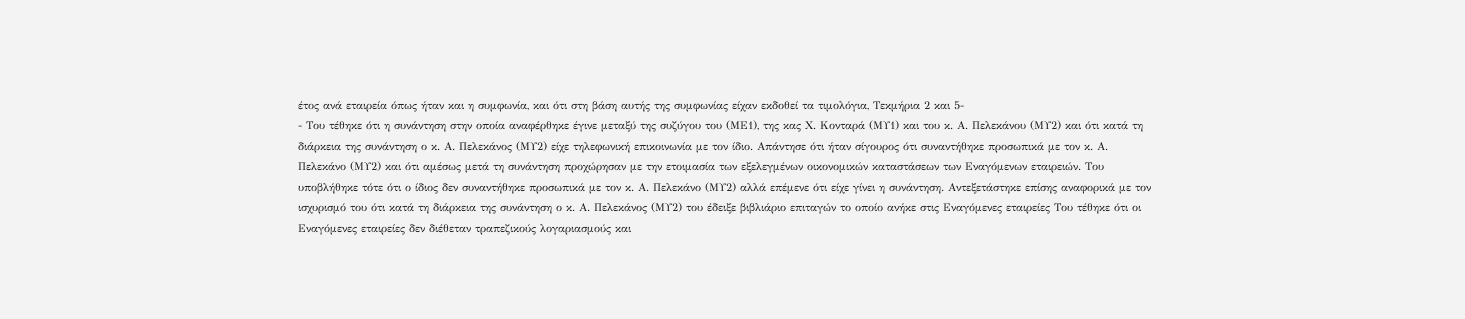έτος ανά εταιρεία όπως ήταν και η συμφωνία, και ότι στη βάση αυτής της συμφωνίας είχαν εκδοθεί τα τιμολόγια, Τεκμήρια 2 και 5-
- Του τέθηκε ότι η συνάντηση στην οποία αναφέρθηκε έγινε μεταξύ της συζύγου του (ΜΕ1), της κας Χ. Κονταρά (ΜΥ1) και του κ. Α. Πελεκάνου (ΜΥ2) και ότι κατά τη διάρκεια της συνάντηση ο κ. Α. Πελεκάνος (ΜΥ2) είχε τηλεφωνική επικοινωνία με τον ίδιο. Απάντησε ότι ήταν σίγουρος ότι συναντήθηκε προσωπικά με τον κ. Α. Πελεκάνο (ΜΥ2) και ότι αμέσως μετά τη συνάντηση προχώρησαν με την ετοιμασία των εξελεγμένων οικονομικών καταστάσεων των Εναγόμενων εταιρειών. Του υποβλήθηκε τότε ότι ο ίδιος δεν συναντήθηκε προσωπικά με τον κ. Α. Πελεκάνο (ΜΥ2) αλλά επέμενε ότι είχε γίνει η συνάντηση. Αντεξετάστηκε επίσης αναφορικά με τον ισχυρισμό του ότι κατά τη διάρκεια της συνάντηση ο κ. Α. Πελεκάνος (ΜΥ2) του έδειξε βιβλιάριο επιταγών το οποίο ανήκε στις Εναγόμενες εταιρείες Του τέθηκε ότι οι Εναγόμενες εταιρείες δεν διέθεταν τραπεζικούς λογαριασμούς και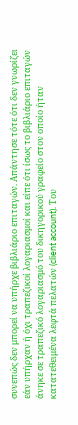συνεπώς δεν μπορεί να υπήρχε βιβλιάριο επιταγών. Απάντησε τότε ότι δεν γνωρίζει εάν υπήρχαν ή όχι τραπεζικοί λογαριασμοί και είπε ότι ίσως το βιβλιάριο επιταγών άνηκε σε τραπεζικό λογαριασμό του δικηγορικού γραφείο στον οποίο ήταν κατατεθειμένα λεφτά πελατών (client account). Του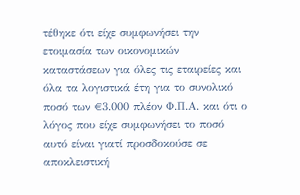τέθηκε ότι είχε συμφωνήσει την ετοιμασία των οικονομικών καταστάσεων για όλες τις εταιρείες και όλα τα λογιστικά έτη για το συνολικό ποσό των €3.000 πλέον Φ.Π.Α. και ότι ο λόγος που είχε συμφωνήσει το ποσό αυτό είναι γιατί προσδοκούσε σε αποκλειστική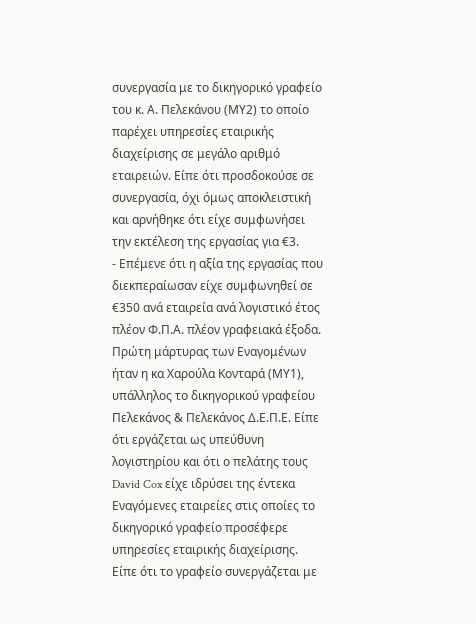συνεργασία με το δικηγορικό γραφείο του κ. Α. Πελεκάνου (ΜΥ2) το οποίο παρέχει υπηρεσίες εταιρικής διαχείρισης σε μεγάλο αριθμό εταιρειών. Είπε ότι προσδοκούσε σε συνεργασία, όχι όμως αποκλειστική και αρνήθηκε ότι είχε συμφωνήσει την εκτέλεση της εργασίας για €3.
- Επέμενε ότι η αξία της εργασίας που διεκπεραίωσαν είχε συμφωνηθεί σε €350 ανά εταιρεία ανά λογιστικό έτος πλέον Φ.Π.Α. πλέον γραφειακά έξοδα. Πρώτη μάρτυρας των Εναγομένων ήταν η κα Χαρούλα Κονταρά (ΜΥ1), υπάλληλος το δικηγορικού γραφείου Πελεκάνος & Πελεκάνος Δ.Ε.Π.Ε. Είπε ότι εργάζεται ως υπεύθυνη λογιστηρίου και ότι ο πελάτης τους David Cox είχε ιδρύσει της έντεκα Εναγόμενες εταιρείες στις οποίες το δικηγορικό γραφείο προσέφερε υπηρεσίες εταιρικής διαχείρισης. Είπε ότι το γραφείο συνεργάζεται με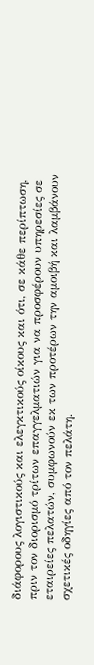διάφορους λογιστικούς και ελεγκτικούς οίκους και ότι, σε κάθε περίπτωση, πριν τον διορισμό τρίτων επαγγελματιών για να προσφέρουν υπηρεσίες σε εταιρείες πελατών, συμφωνούν εκ των προτέρων την αμοιβή και λαμβάνουν σχετικές οδηγίες από τον πελάτη.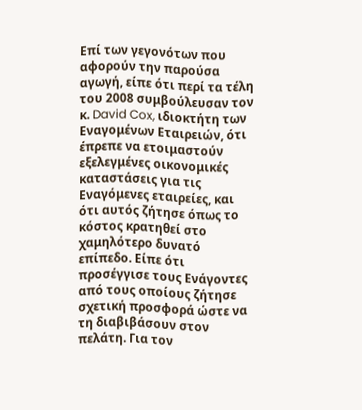Επί των γεγονότων που αφορούν την παρούσα αγωγή, είπε ότι περί τα τέλη του 2008 συμβούλευσαν τον κ. David Cox, ιδιοκτήτη των Εναγομένων Εταιρειών, ότι έπρεπε να ετοιμαστούν εξελεγμένες οικονομικές καταστάσεις για τις Εναγόμενες εταιρείες, και ότι αυτός ζήτησε όπως το κόστος κρατηθεί στο χαμηλότερο δυνατό επίπεδο. Είπε ότι προσέγγισε τους Ενάγοντες από τους οποίους ζήτησε σχετική προσφορά ώστε να τη διαβιβάσουν στον πελάτη. Για τον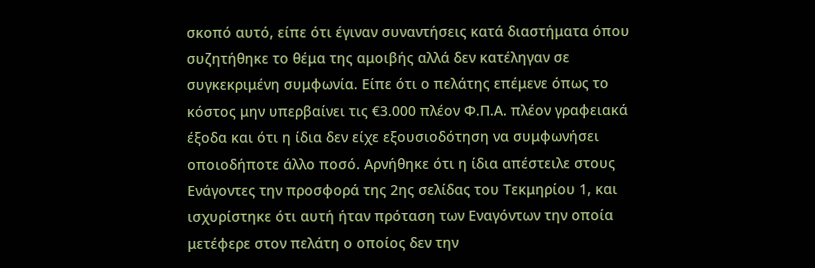σκοπό αυτό, είπε ότι έγιναν συναντήσεις κατά διαστήματα όπου συζητήθηκε το θέμα της αμοιβής αλλά δεν κατέληγαν σε συγκεκριμένη συμφωνία. Είπε ότι ο πελάτης επέμενε όπως το κόστος μην υπερβαίνει τις €3.000 πλέον Φ.Π.Α. πλέον γραφειακά έξοδα και ότι η ίδια δεν είχε εξουσιοδότηση να συμφωνήσει οποιοδήποτε άλλο ποσό. Αρνήθηκε ότι η ίδια απέστειλε στους Ενάγοντες την προσφορά της 2ης σελίδας του Τεκμηρίου 1, και ισχυρίστηκε ότι αυτή ήταν πρόταση των Εναγόντων την οποία μετέφερε στον πελάτη ο οποίος δεν την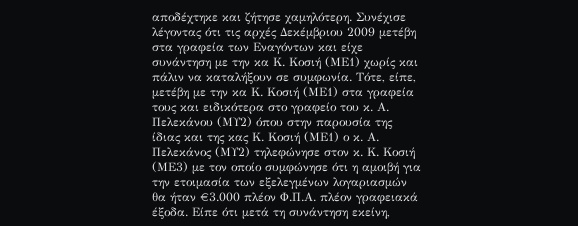αποδέχτηκε και ζήτησε χαμηλότερη. Συνέχισε λέγοντας ότι τις αρχές Δεκέμβριου 2009 μετέβη στα γραφεία των Εναγόντων και είχε συνάντηση με την κα Κ. Κοσιή (ΜΕ1) χωρίς και πάλιν να καταλήξουν σε συμφωνία. Τότε, είπε, μετέβη με την κα Κ. Κοσιή (ΜΕ1) στα γραφεία τους και ειδικότερα στο γραφείο του κ. Α. Πελεκάνου (ΜΥ2) όπου στην παρουσία της ίδιας και της κας Κ. Κοσιή (ΜΕ1) ο κ. Α. Πελεκάνος (ΜΥ2) τηλεφώνησε στον κ. Κ. Κοσιή (ΜΕ3) με τον οποίο συμφώνησε ότι η αμοιβή για την ετοιμασία των εξελεγμένων λογαριασμών θα ήταν €3.000 πλέον Φ.Π.Α. πλέον γραφειακά έξοδα. Είπε ότι μετά τη συνάντηση εκείνη,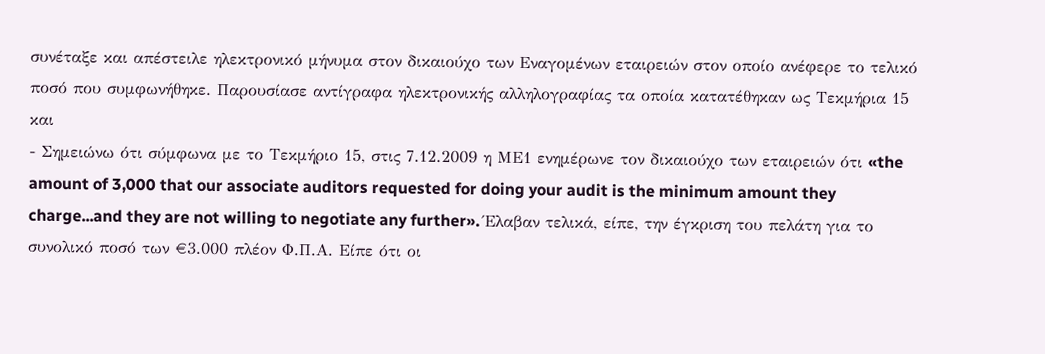συνέταξε και απέστειλε ηλεκτρονικό μήνυμα στον δικαιούχο των Εναγομένων εταιρειών στον οποίο ανέφερε το τελικό ποσό που συμφωνήθηκε. Παρουσίασε αντίγραφα ηλεκτρονικής αλληλογραφίας τα οποία κατατέθηκαν ως Τεκμήρια 15 και
- Σημειώνω ότι σύμφωνα με το Τεκμήριο 15, στις 7.12.2009 η ΜΕ1 ενημέρωνε τον δικαιούχο των εταιρειών ότι «the amount of 3,000 that our associate auditors requested for doing your audit is the minimum amount they charge...and they are not willing to negotiate any further». Έλαβαν τελικά, είπε, την έγκριση του πελάτη για το συνολικό ποσό των €3.000 πλέον Φ.Π.Α. Είπε ότι οι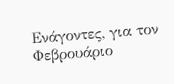Ενάγοντες, για τον Φεβρουάριο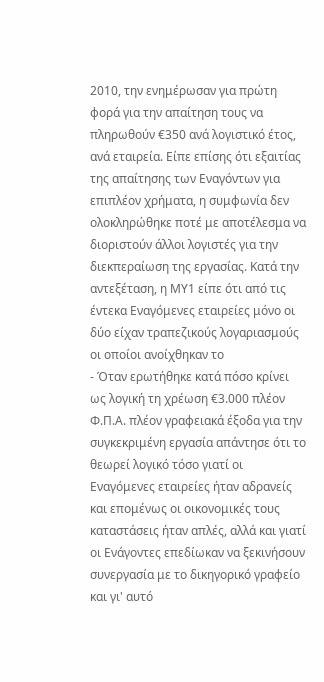2010, την ενημέρωσαν για πρώτη φορά για την απαίτηση τους να πληρωθούν €350 ανά λογιστικό έτος, ανά εταιρεία. Είπε επίσης ότι εξαιτίας της απαίτησης των Εναγόντων για επιπλέον χρήματα, η συμφωνία δεν ολοκληρώθηκε ποτέ με αποτέλεσμα να διοριστούν άλλοι λογιστές για την διεκπεραίωση της εργασίας. Κατά την αντεξέταση, η ΜΥ1 είπε ότι από τις έντεκα Εναγόμενες εταιρείες μόνο οι δύο είχαν τραπεζικούς λογαριασμούς οι οποίοι ανοίχθηκαν το
- Όταν ερωτήθηκε κατά πόσο κρίνει ως λογική τη χρέωση €3.000 πλέον Φ.Π.Α. πλέον γραφειακά έξοδα για την συγκεκριμένη εργασία απάντησε ότι το θεωρεί λογικό τόσο γιατί οι Εναγόμενες εταιρείες ήταν αδρανείς και επομένως οι οικονομικές τους καταστάσεις ήταν απλές, αλλά και γιατί οι Ενάγοντες επεδίωκαν να ξεκινήσουν συνεργασία με το δικηγορικό γραφείο και γι' αυτό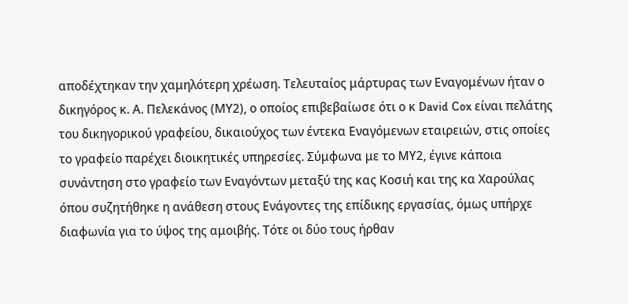αποδέχτηκαν την χαμηλότερη χρέωση. Τελευταίος μάρτυρας των Εναγομένων ήταν ο δικηγόρος κ. Α. Πελεκάνος (ΜΥ2), ο οποίος επιβεβαίωσε ότι ο κ David Cox είναι πελάτης του δικηγορικού γραφείου, δικαιούχος των έντεκα Εναγόμενων εταιρειών, στις οποίες το γραφείο παρέχει διοικητικές υπηρεσίες. Σύμφωνα με το ΜΥ2, έγινε κάποια συνάντηση στο γραφείο των Εναγόντων μεταξύ της κας Κοσιή και της κα Χαρούλας όπου συζητήθηκε η ανάθεση στους Ενάγοντες της επίδικης εργασίας, όμως υπήρχε διαφωνία για το ύψος της αμοιβής. Τότε οι δύο τους ήρθαν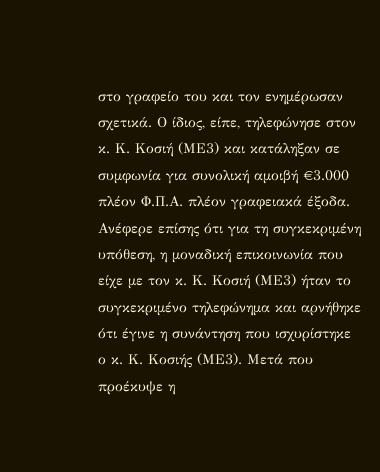στο γραφείο του και τον ενημέρωσαν σχετικά. Ο ίδιος, είπε, τηλεφώνησε στον κ. Κ. Κοσιή (ΜΕ3) και κατάληξαν σε συμφωνία για συνολική αμοιβή €3.000 πλέον Φ.Π.Α. πλέον γραφειακά έξοδα. Ανέφερε επίσης ότι για τη συγκεκριμένη υπόθεση, η μοναδική επικοινωνία που είχε με τον κ. Κ. Κοσιή (ΜΕ3) ήταν το συγκεκριμένο τηλεφώνημα και αρνήθηκε ότι έγινε η συνάντηση που ισχυρίστηκε ο κ. Κ. Κοσιής (ΜΕ3). Μετά που προέκυψε η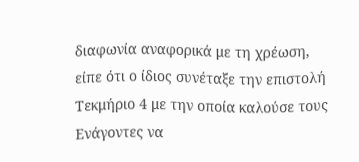διαφωνία αναφορικά με τη χρέωση, είπε ότι ο ίδιος συνέταξε την επιστολή Τεκμήριο 4 με την οποία καλούσε τους Ενάγοντες να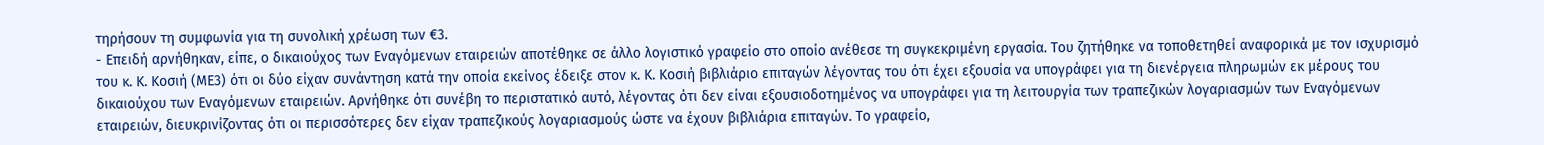τηρήσουν τη συμφωνία για τη συνολική χρέωση των €3.
- Επειδή αρνήθηκαν, είπε, ο δικαιούχος των Εναγόμενων εταιρειών αποτέθηκε σε άλλο λογιστικό γραφείο στο οποίο ανέθεσε τη συγκεκριμένη εργασία. Του ζητήθηκε να τοποθετηθεί αναφορικά με τον ισχυρισμό του κ. Κ. Κοσιή (ΜΕ3) ότι οι δύο είχαν συνάντηση κατά την οποία εκείνος έδειξε στον κ. Κ. Κοσιή βιβλιάριο επιταγών λέγοντας του ότι έχει εξουσία να υπογράφει για τη διενέργεια πληρωμών εκ μέρους του δικαιούχου των Εναγόμενων εταιρειών. Αρνήθηκε ότι συνέβη το περιστατικό αυτό, λέγοντας ότι δεν είναι εξουσιοδοτημένος να υπογράφει για τη λειτουργία των τραπεζικών λογαριασμών των Εναγόμενων εταιρειών, διευκρινίζοντας ότι οι περισσότερες δεν είχαν τραπεζικούς λογαριασμούς ώστε να έχουν βιβλιάρια επιταγών. Το γραφείο,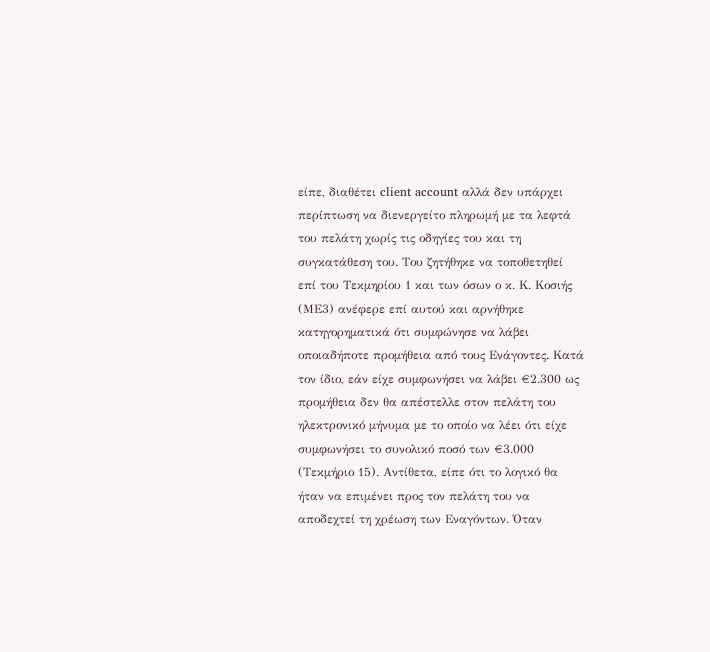είπε, διαθέτει client account αλλά δεν υπάρχει περίπτωση να διενεργείτο πληρωμή με τα λεφτά του πελάτη χωρίς τις οδηγίες του και τη συγκατάθεση του. Του ζητήθηκε να τοποθετηθεί επί του Τεκμηρίου 1 και των όσων ο κ. Κ. Κοσιής (ΜΕ3) ανέφερε επί αυτού και αρνήθηκε κατηγορηματικά ότι συμφώνησε να λάβει οποιαδήποτε προμήθεια από τους Ενάγοντες. Κατά τον ίδιο, εάν είχε συμφωνήσει να λάβει €2.300 ως προμήθεια δεν θα απέστελλε στον πελάτη του ηλεκτρονικό μήνυμα με το οποίο να λέει ότι είχε συμφωνήσει το συνολικό ποσό των €3.000 (Τεκμήριο 15). Αντίθετα, είπε ότι το λογικό θα ήταν να επιμένει προς τον πελάτη του να αποδεχτεί τη χρέωση των Εναγόντων. Όταν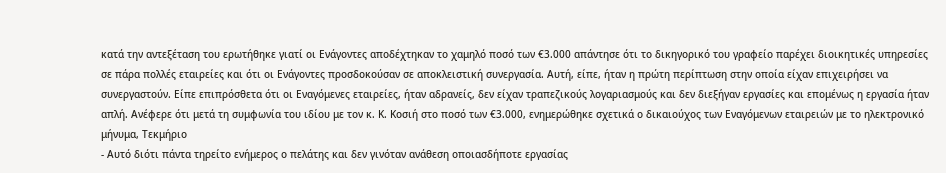κατά την αντεξέταση του ερωτήθηκε γιατί οι Ενάγοντες αποδέχτηκαν το χαμηλό ποσό των €3.000 απάντησε ότι το δικηγορικό του γραφείο παρέχει διοικητικές υπηρεσίες σε πάρα πολλές εταιρείες και ότι οι Ενάγοντες προσδοκούσαν σε αποκλειστική συνεργασία. Αυτή, είπε, ήταν η πρώτη περίπτωση στην οποία είχαν επιχειρήσει να συνεργαστούν. Είπε επιπρόσθετα ότι οι Εναγόμενες εταιρείες, ήταν αδρανείς, δεν είχαν τραπεζικούς λογαριασμούς και δεν διεξήγαν εργασίες και επομένως η εργασία ήταν απλή. Ανέφερε ότι μετά τη συμφωνία του ιδίου με τον κ. Κ. Κοσιή στο ποσό των €3.000, ενημερώθηκε σχετικά ο δικαιούχος των Εναγόμενων εταιρειών με το ηλεκτρονικό μήνυμα, Τεκμήριο
- Αυτό διότι πάντα τηρείτο ενήμερος ο πελάτης και δεν γινόταν ανάθεση οποιασδήποτε εργασίας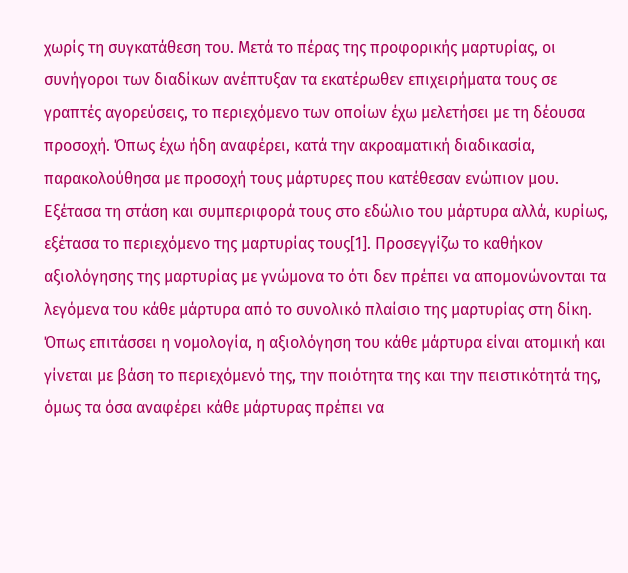χωρίς τη συγκατάθεση του. Μετά το πέρας της προφορικής μαρτυρίας, οι συνήγοροι των διαδίκων ανέπτυξαν τα εκατέρωθεν επιχειρήματα τους σε γραπτές αγορεύσεις, το περιεχόμενο των οποίων έχω μελετήσει με τη δέουσα προσοχή. Όπως έχω ήδη αναφέρει, κατά την ακροαματική διαδικασία, παρακολούθησα με προσοχή τους μάρτυρες που κατέθεσαν ενώπιον μου. Εξέτασα τη στάση και συμπεριφορά τους στο εδώλιο του μάρτυρα αλλά, κυρίως, εξέτασα το περιεχόμενο της μαρτυρίας τους[1]. Προσεγγίζω το καθήκον αξιολόγησης της μαρτυρίας με γνώμονα το ότι δεν πρέπει να απομονώνονται τα λεγόμενα του κάθε μάρτυρα από το συνολικό πλαίσιο της μαρτυρίας στη δίκη. Όπως επιτάσσει η νομολογία, η αξιολόγηση του κάθε μάρτυρα είναι ατομική και γίνεται με βάση το περιεχόμενό της, την ποιότητα της και την πειστικότητά της, όμως τα όσα αναφέρει κάθε μάρτυρας πρέπει να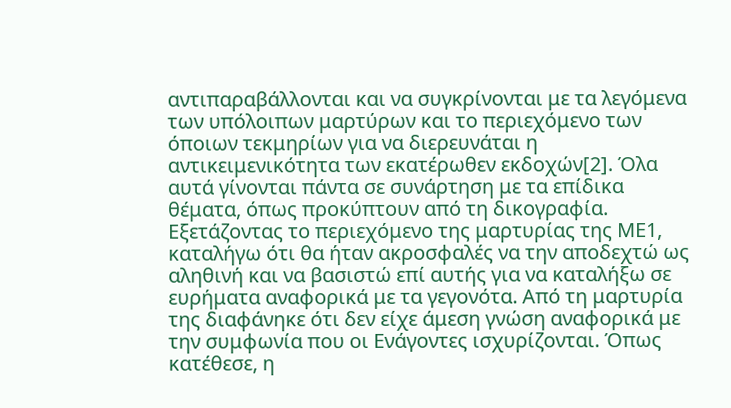αντιπαραβάλλονται και να συγκρίνονται με τα λεγόμενα των υπόλοιπων μαρτύρων και το περιεχόμενο των όποιων τεκμηρίων για να διερευνάται η αντικειμενικότητα των εκατέρωθεν εκδοχών[2]. Όλα αυτά γίνονται πάντα σε συνάρτηση με τα επίδικα θέματα, όπως προκύπτουν από τη δικογραφία. Εξετάζοντας το περιεχόμενο της μαρτυρίας της ΜΕ1, καταλήγω ότι θα ήταν ακροσφαλές να την αποδεχτώ ως αληθινή και να βασιστώ επί αυτής για να καταλήξω σε ευρήματα αναφορικά με τα γεγονότα. Από τη μαρτυρία της διαφάνηκε ότι δεν είχε άμεση γνώση αναφορικά με την συμφωνία που οι Ενάγοντες ισχυρίζονται. Όπως κατέθεσε, η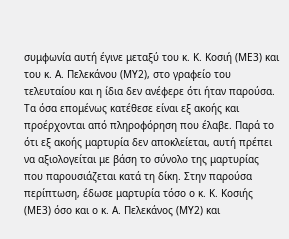συμφωνία αυτή έγινε μεταξύ του κ. Κ. Κοσιή (ΜΕ3) και του κ. Α. Πελεκάνου (ΜΥ2), στο γραφείο του τελευταίου και η ίδια δεν ανέφερε ότι ήταν παρούσα. Τα όσα επομένως κατέθεσε είναι εξ ακοής και προέρχονται από πληροφόρηση που έλαβε. Παρά το ότι εξ ακοής μαρτυρία δεν αποκλείεται, αυτή πρέπει να αξιολογείται με βάση το σύνολο της μαρτυρίας που παρουσιάζεται κατά τη δίκη. Στην παρούσα περίπτωση, έδωσε μαρτυρία τόσο ο κ. Κ. Κοσιής (ΜΕ3) όσο και ο κ. Α. Πελεκάνος (ΜΥ2) και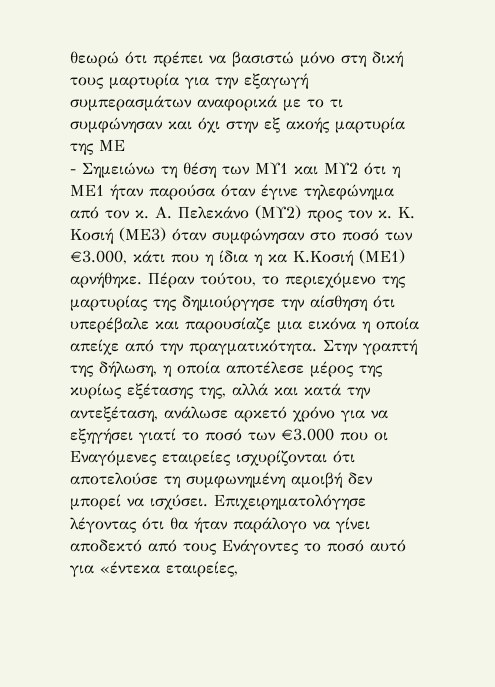θεωρώ ότι πρέπει να βασιστώ μόνο στη δική τους μαρτυρία για την εξαγωγή συμπερασμάτων αναφορικά με το τι συμφώνησαν και όχι στην εξ ακοής μαρτυρία της ΜΕ
- Σημειώνω τη θέση των ΜΥ1 και ΜΥ2 ότι η ΜΕ1 ήταν παρούσα όταν έγινε τηλεφώνημα από τον κ. Α. Πελεκάνο (ΜΥ2) προς τον κ. Κ. Κοσιή (ΜΕ3) όταν συμφώνησαν στο ποσό των €3.000, κάτι που η ίδια η κα Κ.Κοσιή (ΜΕ1) αρνήθηκε. Πέραν τούτου, το περιεχόμενο της μαρτυρίας της δημιούργησε την αίσθηση ότι υπερέβαλε και παρουσίαζε μια εικόνα η οποία απείχε από την πραγματικότητα. Στην γραπτή της δήλωση, η οποία αποτέλεσε μέρος της κυρίως εξέτασης της, αλλά και κατά την αντεξέταση, ανάλωσε αρκετό χρόνο για να εξηγήσει γιατί το ποσό των €3.000 που οι Εναγόμενες εταιρείες ισχυρίζονται ότι αποτελούσε τη συμφωνημένη αμοιβή δεν μπορεί να ισχύσει. Επιχειρηματολόγησε λέγοντας ότι θα ήταν παράλογο να γίνει αποδεκτό από τους Ενάγοντες το ποσό αυτό για «έντεκα εταιρείες,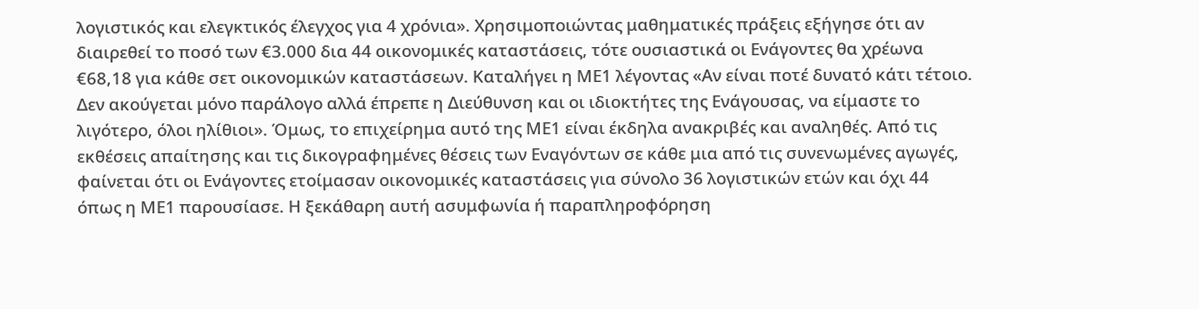λογιστικός και ελεγκτικός έλεγχος για 4 χρόνια». Χρησιμοποιώντας μαθηματικές πράξεις εξήγησε ότι αν διαιρεθεί το ποσό των €3.000 δια 44 οικονομικές καταστάσεις, τότε ουσιαστικά οι Ενάγοντες θα χρέωνα €68,18 για κάθε σετ οικονομικών καταστάσεων. Καταλήγει η ΜΕ1 λέγοντας «Αν είναι ποτέ δυνατό κάτι τέτοιο. Δεν ακούγεται μόνο παράλογο αλλά έπρεπε η Διεύθυνση και οι ιδιοκτήτες της Ενάγουσας, να είμαστε το λιγότερο, όλοι ηλίθιοι». Όμως, το επιχείρημα αυτό της ΜΕ1 είναι έκδηλα ανακριβές και αναληθές. Από τις εκθέσεις απαίτησης και τις δικογραφημένες θέσεις των Εναγόντων σε κάθε μια από τις συνενωμένες αγωγές, φαίνεται ότι οι Ενάγοντες ετοίμασαν οικονομικές καταστάσεις για σύνολο 36 λογιστικών ετών και όχι 44 όπως η ΜΕ1 παρουσίασε. Η ξεκάθαρη αυτή ασυμφωνία ή παραπληροφόρηση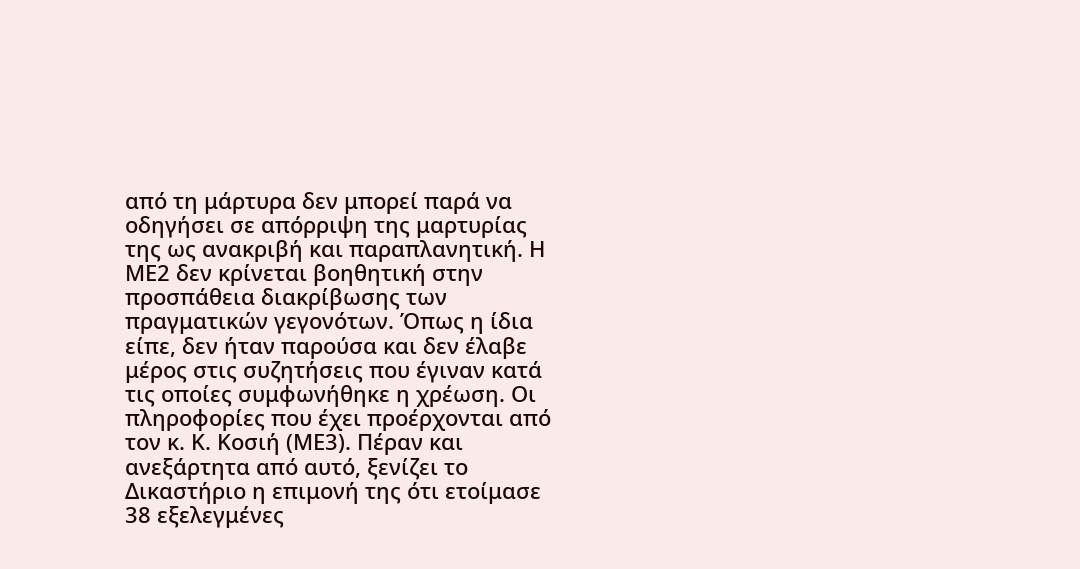από τη μάρτυρα δεν μπορεί παρά να οδηγήσει σε απόρριψη της μαρτυρίας της ως ανακριβή και παραπλανητική. Η ΜΕ2 δεν κρίνεται βοηθητική στην προσπάθεια διακρίβωσης των πραγματικών γεγονότων. Όπως η ίδια είπε, δεν ήταν παρούσα και δεν έλαβε μέρος στις συζητήσεις που έγιναν κατά τις οποίες συμφωνήθηκε η χρέωση. Οι πληροφορίες που έχει προέρχονται από τον κ. Κ. Κοσιή (ΜΕ3). Πέραν και ανεξάρτητα από αυτό, ξενίζει το Δικαστήριο η επιμονή της ότι ετοίμασε 38 εξελεγμένες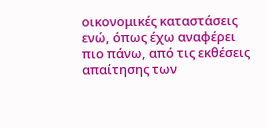οικονομικές καταστάσεις ενώ, όπως έχω αναφέρει πιο πάνω, από τις εκθέσεις απαίτησης των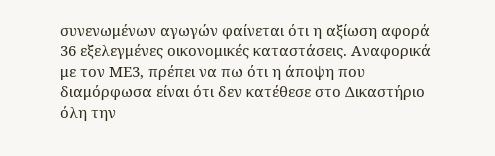συνενωμένων αγωγών φαίνεται ότι η αξίωση αφορά 36 εξελεγμένες οικονομικές καταστάσεις. Αναφορικά με τον ΜΕ3, πρέπει να πω ότι η άποψη που διαμόρφωσα είναι ότι δεν κατέθεσε στο Δικαστήριο όλη την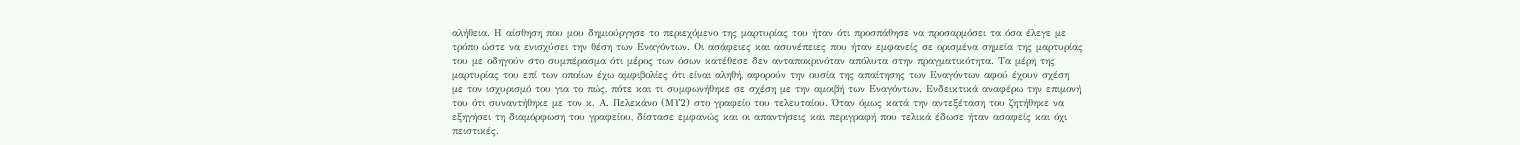αλήθεια. Η αίσθηση που μου δημιούργησε το περιεχόμενο της μαρτυρίας του ήταν ότι προσπάθησε να προσαρμόσει τα όσα έλεγε με τρόπο ώστε να ενισχύσει την θέση των Εναγόντων. Οι ασάφειες και ασυνέπειες που ήταν εμφανείς σε ορισμένα σημεία της μαρτυρίας του με οδηγούν στο συμπέρασμα ότι μέρος των όσων κατέθεσε δεν ανταποκρινόταν απόλυτα στην πραγματικότητα. Τα μέρη της μαρτυρίας του επί των οποίων έχω αμφιβολίες ότι είναι αληθή, αφορούν την ουσία της απαίτησης των Εναγόντων αφού έχουν σχέση με τον ισχυρισμό του για το πώς, πότε και τι συμφωνήθηκε σε σχέση με την αμοιβή των Εναγόντων. Ενδεικτικά αναφέρω την επιμονή του ότι συναντήθηκε με τον κ. Α. Πελεκάνο (ΜΥ2) στο γραφείο του τελευταίου. Όταν όμως κατά την αντεξέταση του ζητήθηκε να εξηγήσει τη διαμόρφωση του γραφείου, δίστασε εμφανώς και οι απαντήσεις και περιγραφή που τελικά έδωσε ήταν ασαφείς και όχι πειστικές.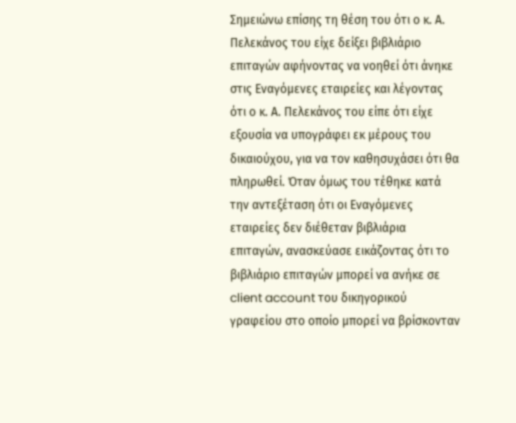Σημειώνω επίσης τη θέση του ότι ο κ. Α. Πελεκάνος του είχε δείξει βιβλιάριο επιταγών αφήνοντας να νοηθεί ότι άνηκε στις Εναγόμενες εταιρείες και λέγοντας ότι ο κ. Α. Πελεκάνος του είπε ότι είχε εξουσία να υπογράφει εκ μέρους του δικαιούχου, για να τον καθησυχάσει ότι θα πληρωθεί. Όταν όμως του τέθηκε κατά την αντεξέταση ότι οι Εναγόμενες εταιρείες δεν διέθεταν βιβλιάρια επιταγών, ανασκεύασε εικάζοντας ότι το βιβλιάριο επιταγών μπορεί να ανήκε σε client account του δικηγορικού γραφείου στο οποίο μπορεί να βρίσκονταν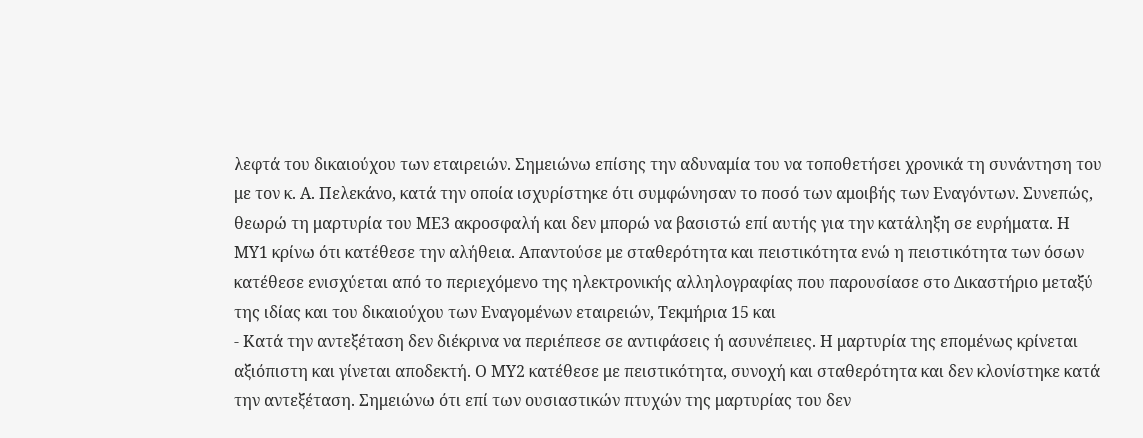λεφτά του δικαιούχου των εταιρειών. Σημειώνω επίσης την αδυναμία του να τοποθετήσει χρονικά τη συνάντηση του με τον κ. Α. Πελεκάνο, κατά την οποία ισχυρίστηκε ότι συμφώνησαν το ποσό των αμοιβής των Εναγόντων. Συνεπώς, θεωρώ τη μαρτυρία του ΜΕ3 ακροσφαλή και δεν μπορώ να βασιστώ επί αυτής για την κατάληξη σε ευρήματα. Η ΜΥ1 κρίνω ότι κατέθεσε την αλήθεια. Απαντούσε με σταθερότητα και πειστικότητα ενώ η πειστικότητα των όσων κατέθεσε ενισχύεται από το περιεχόμενο της ηλεκτρονικής αλληλογραφίας που παρουσίασε στο Δικαστήριο μεταξύ της ιδίας και του δικαιούχου των Εναγομένων εταιρειών, Τεκμήρια 15 και
- Κατά την αντεξέταση δεν διέκρινα να περιέπεσε σε αντιφάσεις ή ασυνέπειες. Η μαρτυρία της επομένως κρίνεται αξιόπιστη και γίνεται αποδεκτή. Ο ΜΥ2 κατέθεσε με πειστικότητα, συνοχή και σταθερότητα και δεν κλονίστηκε κατά την αντεξέταση. Σημειώνω ότι επί των ουσιαστικών πτυχών της μαρτυρίας του δεν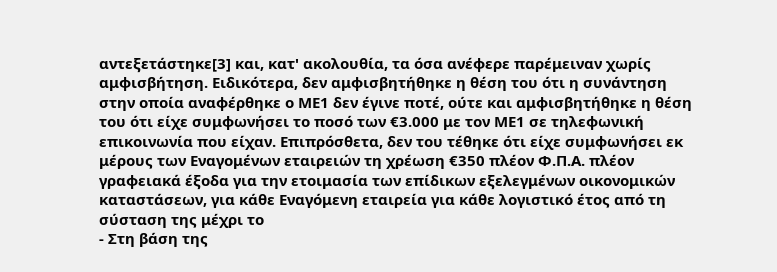αντεξετάστηκε[3] και, κατ' ακολουθία, τα όσα ανέφερε παρέμειναν χωρίς αμφισβήτηση. Ειδικότερα, δεν αμφισβητήθηκε η θέση του ότι η συνάντηση στην οποία αναφέρθηκε ο ΜΕ1 δεν έγινε ποτέ, ούτε και αμφισβητήθηκε η θέση του ότι είχε συμφωνήσει το ποσό των €3.000 με τον ΜΕ1 σε τηλεφωνική επικοινωνία που είχαν. Επιπρόσθετα, δεν του τέθηκε ότι είχε συμφωνήσει εκ μέρους των Εναγομένων εταιρειών τη χρέωση €350 πλέον Φ.Π.Α. πλέον γραφειακά έξοδα για την ετοιμασία των επίδικων εξελεγμένων οικονομικών καταστάσεων, για κάθε Εναγόμενη εταιρεία για κάθε λογιστικό έτος από τη σύσταση της μέχρι το
- Στη βάση της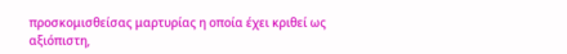προσκομισθείσας μαρτυρίας η οποία έχει κριθεί ως αξιόπιστη,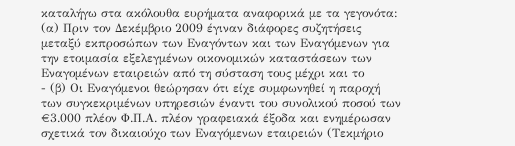καταλήγω στα ακόλουθα ευρήματα αναφορικά με τα γεγονότα: (α) Πριν τον Δεκέμβριο 2009 έγιναν διάφορες συζητήσεις μεταξύ εκπροσώπων των Εναγόντων και των Εναγόμενων για την ετοιμασία εξελεγμένων οικονομικών καταστάσεων των Εναγομένων εταιρειών από τη σύσταση τους μέχρι και το
- (β) Οι Εναγόμενοι θεώρησαν ότι είχε συμφωνηθεί η παροχή των συγκεκριμένων υπηρεσιών έναντι του συνολικού ποσού των €3.000 πλέον Φ.Π.Α. πλέον γραφειακά έξοδα και ενημέρωσαν σχετικά τον δικαιούχο των Εναγόμενων εταιρειών (Τεκμήριο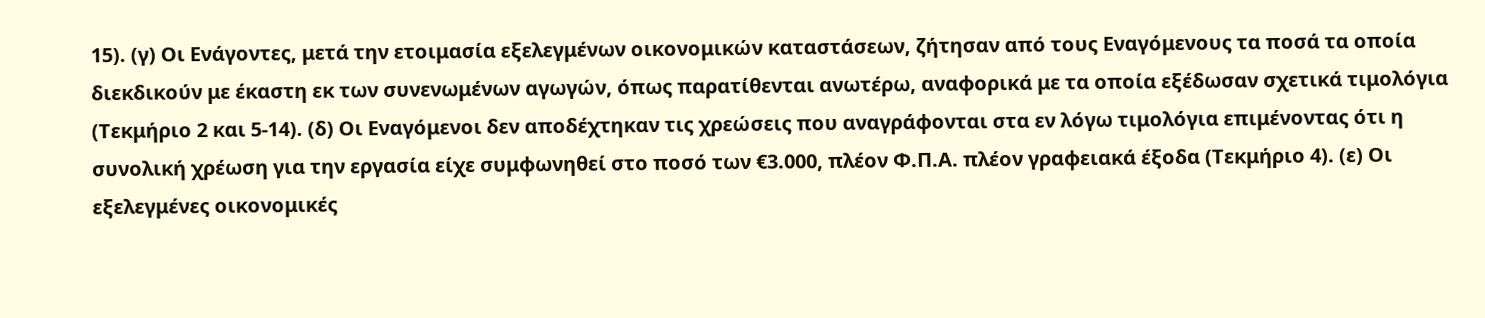15). (γ) Οι Ενάγοντες, μετά την ετοιμασία εξελεγμένων οικονομικών καταστάσεων, ζήτησαν από τους Εναγόμενους τα ποσά τα οποία διεκδικούν με έκαστη εκ των συνενωμένων αγωγών, όπως παρατίθενται ανωτέρω, αναφορικά με τα οποία εξέδωσαν σχετικά τιμολόγια (Τεκμήριο 2 και 5-14). (δ) Οι Εναγόμενοι δεν αποδέχτηκαν τις χρεώσεις που αναγράφονται στα εν λόγω τιμολόγια επιμένοντας ότι η συνολική χρέωση για την εργασία είχε συμφωνηθεί στο ποσό των €3.000, πλέον Φ.Π.Α. πλέον γραφειακά έξοδα (Τεκμήριο 4). (ε) Οι εξελεγμένες οικονομικές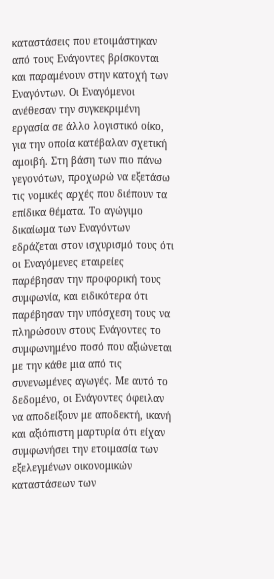καταστάσεις που ετοιμάστηκαν από τους Ενάγοντες βρίσκονται και παραμένουν στην κατοχή των Εναγόντων. Οι Εναγόμενοι ανέθεσαν την συγκεκριμένη εργασία σε άλλο λογιστικό οίκο, για την οποία κατέβαλαν σχετική αμοιβή. Στη βάση των πιο πάνω γεγονότων, προχωρώ να εξετάσω τις νομικές αρχές που διέπουν τα επίδικα θέματα. Το αγώγιμο δικαίωμα των Εναγόντων εδράζεται στον ισχυρισμό τους ότι οι Εναγόμενες εταιρείες παρέβησαν την προφορική τους συμφωνία, και ειδικότερα ότι παρέβησαν την υπόσχεση τους να πληρώσουν στους Ενάγοντες το συμφωνημένο ποσό που αξιώνεται με την κάθε μια από τις συνενωμένες αγωγές. Με αυτό το δεδομένο, οι Ενάγοντες όφειλαν να αποδείξουν με αποδεκτή, ικανή και αξιόπιστη μαρτυρία ότι είχαν συμφωνήσει την ετοιμασία των εξελεγμένων οικονομικών καταστάσεων των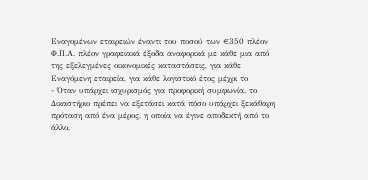Εναγομένων εταιρειών έναντι του ποσού των €350 πλέον Φ.Π.Α. πλέον γραφειακά έξοδα αναφορικά με κάθε μια από της εξελεγμένες οικονομικές καταστάσεις, για κάθε Εναγόμενη εταιρεία, για κάθε λογιστικό έτος μέχρι το
- Όταν υπάρχει ισχυρισμός για προφορική συμφωνία, το Δικαστήριο πρέπει να εξετάσει κατά πόσο υπάρχει ξεκάθαρη πρόταση από ένα μέρος, η οποία να έγινε αποδεκτή από το άλλο,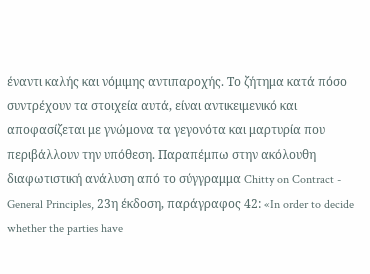έναντι καλής και νόμιμης αντιπαροχής. Το ζήτημα κατά πόσο συντρέχουν τα στοιχεία αυτά, είναι αντικειμενικό και αποφασίζεται με γνώμονα τα γεγονότα και μαρτυρία που περιβάλλουν την υπόθεση. Παραπέμπω στην ακόλουθη διαφωτιστική ανάλυση από το σύγγραμμα Chitty on Contract - General Principles, 23η έκδοση, παράγραφος 42: «In order to decide whether the parties have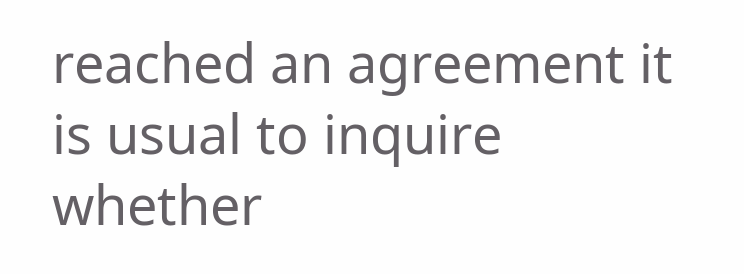reached an agreement it is usual to inquire whether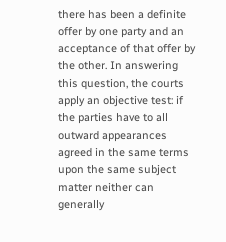there has been a definite offer by one party and an acceptance of that offer by the other. In answering this question, the courts apply an objective test: if the parties have to all outward appearances agreed in the same terms upon the same subject matter neither can generally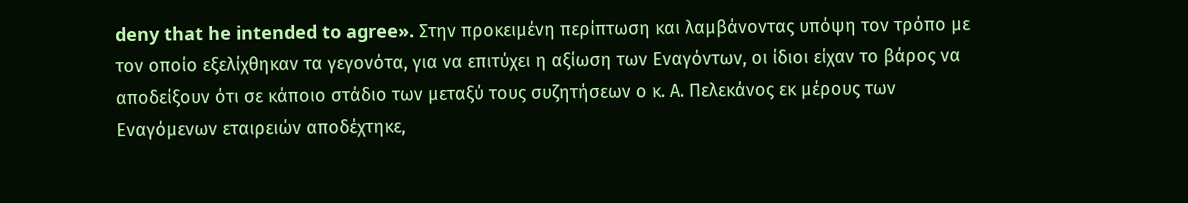deny that he intended to agree». Στην προκειμένη περίπτωση και λαμβάνοντας υπόψη τον τρόπο με τον οποίο εξελίχθηκαν τα γεγονότα, για να επιτύχει η αξίωση των Εναγόντων, οι ίδιοι είχαν το βάρος να αποδείξουν ότι σε κάποιο στάδιο των μεταξύ τους συζητήσεων ο κ. Α. Πελεκάνος εκ μέρους των Εναγόμενων εταιρειών αποδέχτηκε,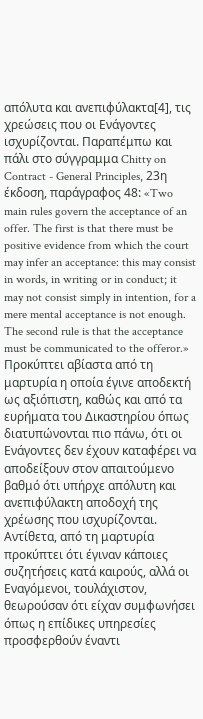απόλυτα και ανεπιφύλακτα[4], τις χρεώσεις που οι Ενάγοντες ισχυρίζονται. Παραπέμπω και πάλι στο σύγγραμμα Chitty on Contract - General Principles, 23η έκδοση, παράγραφος 48: «Two main rules govern the acceptance of an offer. The first is that there must be positive evidence from which the court may infer an acceptance: this may consist in words, in writing or in conduct; it may not consist simply in intention, for a mere mental acceptance is not enough. The second rule is that the acceptance must be communicated to the offeror.» Προκύπτει αβίαστα από τη μαρτυρία η οποία έγινε αποδεκτή ως αξιόπιστη, καθώς και από τα ευρήματα του Δικαστηρίου όπως διατυπώνονται πιο πάνω, ότι οι Ενάγοντες δεν έχουν καταφέρει να αποδείξουν στον απαιτούμενο βαθμό ότι υπήρχε απόλυτη και ανεπιφύλακτη αποδοχή της χρέωσης που ισχυρίζονται. Αντίθετα, από τη μαρτυρία προκύπτει ότι έγιναν κάποιες συζητήσεις κατά καιρούς, αλλά οι Εναγόμενοι, τουλάχιστον, θεωρούσαν ότι είχαν συμφωνήσει όπως η επίδικες υπηρεσίες προσφερθούν έναντι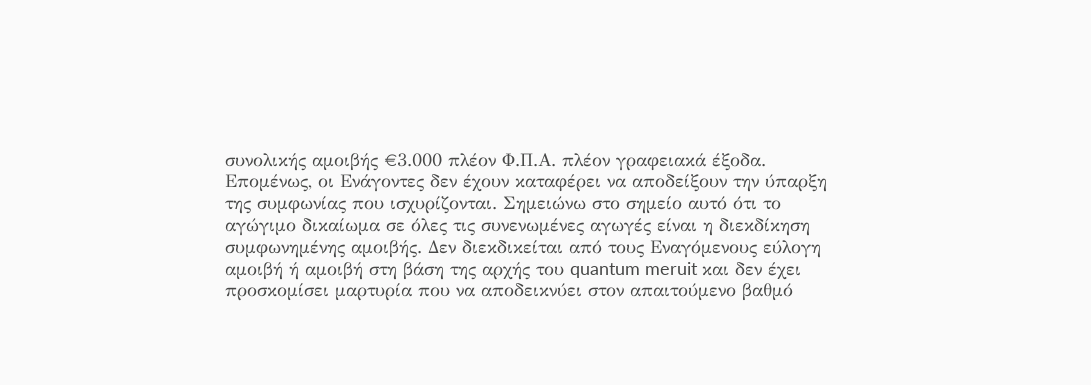συνολικής αμοιβής €3.000 πλέον Φ.Π.Α. πλέον γραφειακά έξοδα. Επομένως, οι Ενάγοντες δεν έχουν καταφέρει να αποδείξουν την ύπαρξη της συμφωνίας που ισχυρίζονται. Σημειώνω στο σημείο αυτό ότι το αγώγιμο δικαίωμα σε όλες τις συνενωμένες αγωγές είναι η διεκδίκηση συμφωνημένης αμοιβής. Δεν διεκδικείται από τους Εναγόμενους εύλογη αμοιβή ή αμοιβή στη βάση της αρχής του quantum meruit και δεν έχει προσκομίσει μαρτυρία που να αποδεικνύει στον απαιτούμενο βαθμό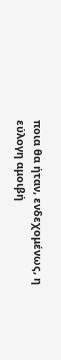ποια θα ήταν, ενδεχομένως, η εύλογη αμοιβή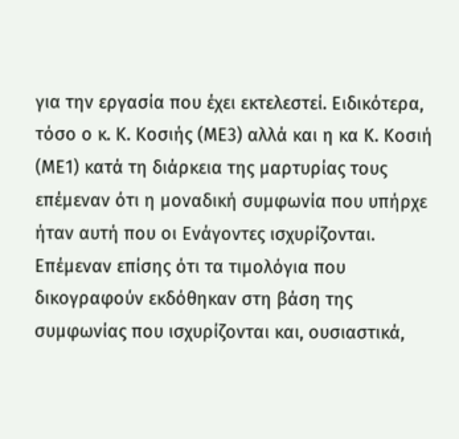για την εργασία που έχει εκτελεστεί. Ειδικότερα, τόσο ο κ. Κ. Κοσιής (ΜΕ3) αλλά και η κα Κ. Κοσιή (ΜΕ1) κατά τη διάρκεια της μαρτυρίας τους επέμεναν ότι η μοναδική συμφωνία που υπήρχε ήταν αυτή που οι Ενάγοντες ισχυρίζονται. Επέμεναν επίσης ότι τα τιμολόγια που δικογραφούν εκδόθηκαν στη βάση της συμφωνίας που ισχυρίζονται και, ουσιαστικά,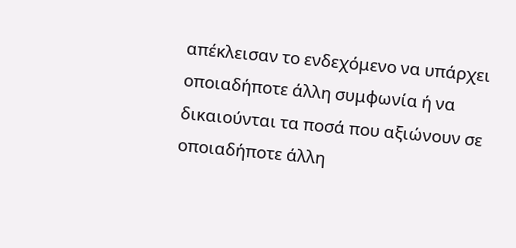απέκλεισαν το ενδεχόμενο να υπάρχει οποιαδήποτε άλλη συμφωνία ή να δικαιούνται τα ποσά που αξιώνουν σε οποιαδήποτε άλλη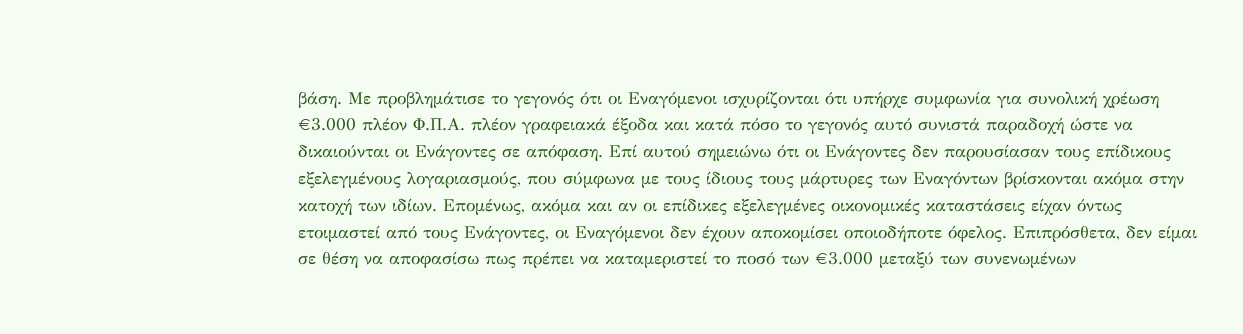βάση. Με προβλημάτισε το γεγονός ότι οι Εναγόμενοι ισχυρίζονται ότι υπήρχε συμφωνία για συνολική χρέωση €3.000 πλέον Φ.Π.Α. πλέον γραφειακά έξοδα και κατά πόσο το γεγονός αυτό συνιστά παραδοχή ώστε να δικαιούνται οι Ενάγοντες σε απόφαση. Επί αυτού σημειώνω ότι οι Ενάγοντες δεν παρουσίασαν τους επίδικους εξελεγμένους λογαριασμούς, που σύμφωνα με τους ίδιους τους μάρτυρες των Εναγόντων βρίσκονται ακόμα στην κατοχή των ιδίων. Επομένως, ακόμα και αν οι επίδικες εξελεγμένες οικονομικές καταστάσεις είχαν όντως ετοιμαστεί από τους Ενάγοντες, οι Εναγόμενοι δεν έχουν αποκομίσει οποιοδήποτε όφελος. Επιπρόσθετα, δεν είμαι σε θέση να αποφασίσω πως πρέπει να καταμεριστεί το ποσό των €3.000 μεταξύ των συνενωμένων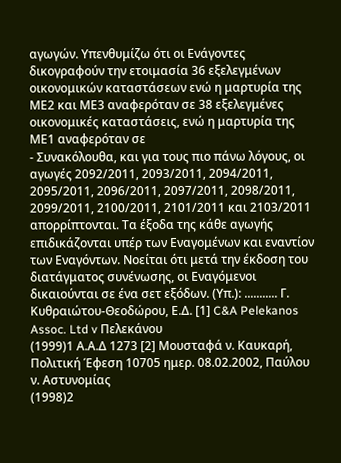αγωγών. Υπενθυμίζω ότι οι Ενάγοντες δικογραφούν την ετοιμασία 36 εξελεγμένων οικονομικών καταστάσεων ενώ η μαρτυρία της ΜΕ2 και ΜΕ3 αναφερόταν σε 38 εξελεγμένες οικονομικές καταστάσεις, ενώ η μαρτυρία της ΜΕ1 αναφερόταν σε
- Συνακόλουθα, και για τους πιο πάνω λόγους, οι αγωγές 2092/2011, 2093/2011, 2094/2011, 2095/2011, 2096/2011, 2097/2011, 2098/2011, 2099/2011, 2100/2011, 2101/2011 και 2103/2011 απορρίπτονται. Τα έξοδα της κάθε αγωγής επιδικάζονται υπέρ των Εναγομένων και εναντίον των Εναγόντων. Νοείται ότι μετά την έκδοση του διατάγματος συνένωσης, οι Εναγόμενοι δικαιούνται σε ένα σετ εξόδων. (Υπ.): ........... Γ. Κυθραιώτου-Θεοδώρου, Ε.Δ. [1] C&A Pelekanos Assoc. Ltd v Πελεκάνου
(1999)1 Α.Α.Δ 1273 [2] Μουσταφά ν. Καυκαρή, Πολιτική Έφεση 10705 ημερ. 08.02.2002, Παύλου ν. Αστυνομίας
(1998)2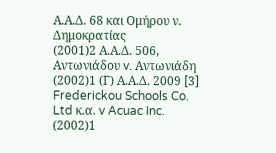Α.Α.Δ. 68 και Ομήρου ν. Δημοκρατίας
(2001)2 Α.Α.Δ. 506, Αντωνιάδου v. Αντωνιάδη
(2002)1 (Γ) Α.Α.Δ. 2009 [3] Frederickou Schools Co. Ltd κ.α. v Acuac Inc.
(2002)1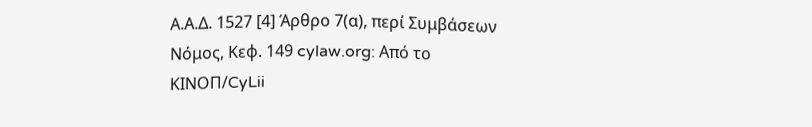Α.Α.Δ. 1527 [4] Άρθρο 7(α), περί Συμβάσεων Νόμος, Κεφ. 149 cylaw.org: Από το ΚΙΝOΠ/CyLii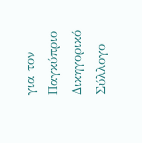για τον Παγκύπριο Δικηγορικό Σύλλογο